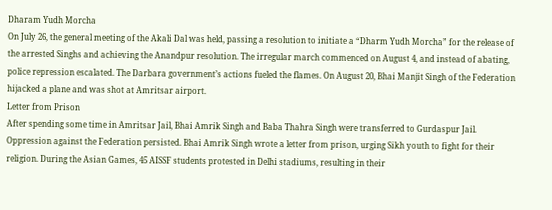Dharam Yudh Morcha
On July 26, the general meeting of the Akali Dal was held, passing a resolution to initiate a “Dharm Yudh Morcha” for the release of the arrested Singhs and achieving the Anandpur resolution. The irregular march commenced on August 4, and instead of abating, police repression escalated. The Darbara government’s actions fueled the flames. On August 20, Bhai Manjit Singh of the Federation hijacked a plane and was shot at Amritsar airport.
Letter from Prison
After spending some time in Amritsar Jail, Bhai Amrik Singh and Baba Thahra Singh were transferred to Gurdaspur Jail. Oppression against the Federation persisted. Bhai Amrik Singh wrote a letter from prison, urging Sikh youth to fight for their religion. During the Asian Games, 45 AISSF students protested in Delhi stadiums, resulting in their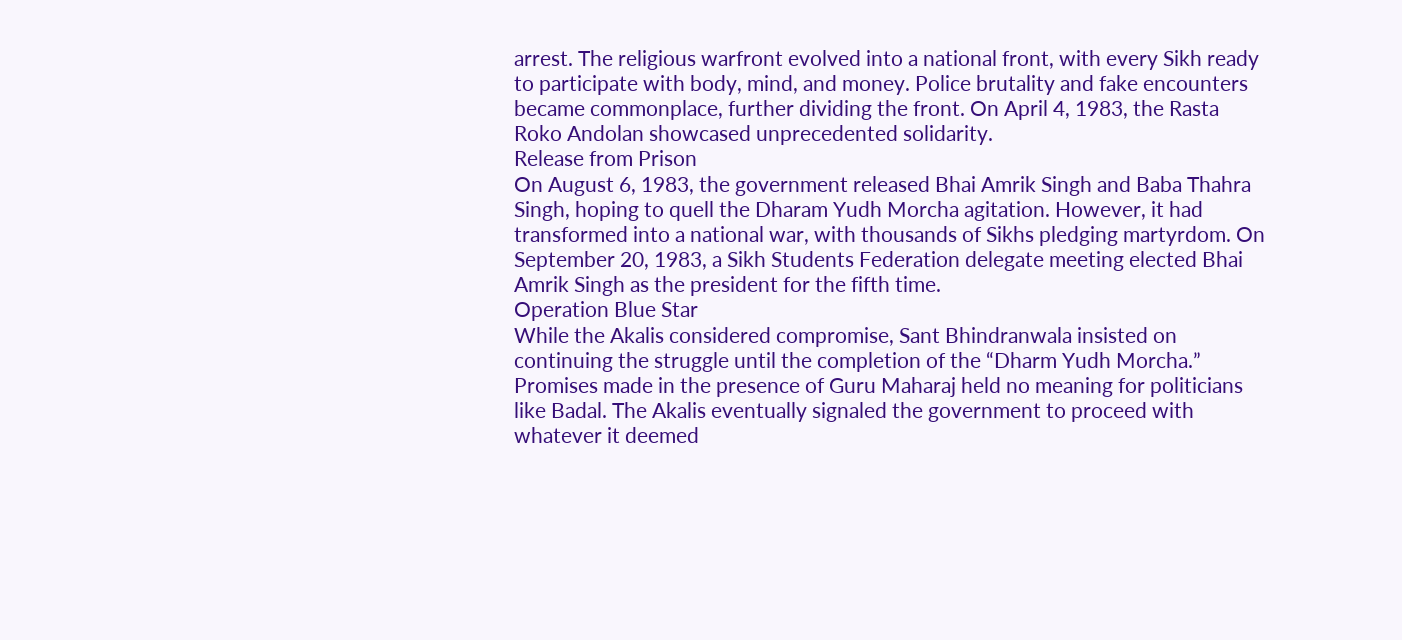arrest. The religious warfront evolved into a national front, with every Sikh ready to participate with body, mind, and money. Police brutality and fake encounters became commonplace, further dividing the front. On April 4, 1983, the Rasta Roko Andolan showcased unprecedented solidarity.
Release from Prison
On August 6, 1983, the government released Bhai Amrik Singh and Baba Thahra Singh, hoping to quell the Dharam Yudh Morcha agitation. However, it had transformed into a national war, with thousands of Sikhs pledging martyrdom. On September 20, 1983, a Sikh Students Federation delegate meeting elected Bhai Amrik Singh as the president for the fifth time.
Operation Blue Star
While the Akalis considered compromise, Sant Bhindranwala insisted on continuing the struggle until the completion of the “Dharm Yudh Morcha.” Promises made in the presence of Guru Maharaj held no meaning for politicians like Badal. The Akalis eventually signaled the government to proceed with whatever it deemed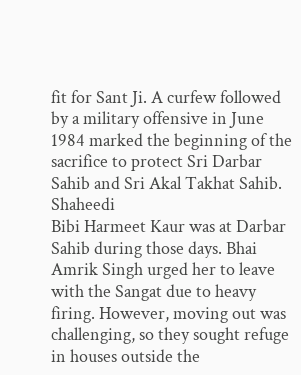fit for Sant Ji. A curfew followed by a military offensive in June 1984 marked the beginning of the sacrifice to protect Sri Darbar Sahib and Sri Akal Takhat Sahib.
Shaheedi
Bibi Harmeet Kaur was at Darbar Sahib during those days. Bhai Amrik Singh urged her to leave with the Sangat due to heavy firing. However, moving out was challenging, so they sought refuge in houses outside the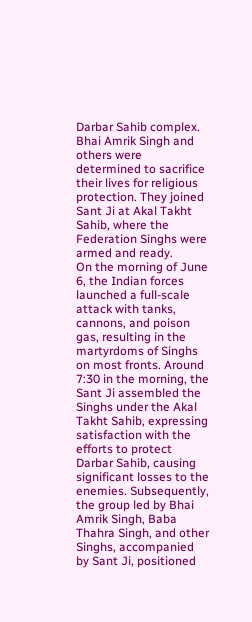Darbar Sahib complex. Bhai Amrik Singh and others were determined to sacrifice their lives for religious protection. They joined Sant Ji at Akal Takht Sahib, where the Federation Singhs were armed and ready.
On the morning of June 6, the Indian forces launched a full-scale attack with tanks, cannons, and poison gas, resulting in the martyrdoms of Singhs on most fronts. Around 7:30 in the morning, the Sant Ji assembled the Singhs under the Akal Takht Sahib, expressing satisfaction with the efforts to protect Darbar Sahib, causing significant losses to the enemies. Subsequently, the group led by Bhai Amrik Singh, Baba Thahra Singh, and other Singhs, accompanied by Sant Ji, positioned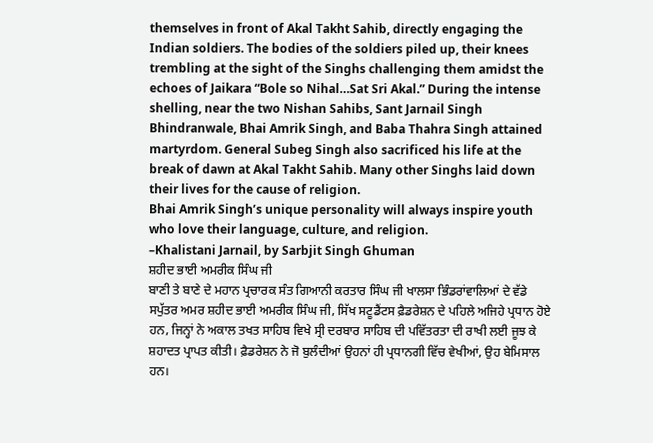themselves in front of Akal Takht Sahib, directly engaging the Indian soldiers. The bodies of the soldiers piled up, their knees trembling at the sight of the Singhs challenging them amidst the echoes of Jaikara “Bole so Nihal…Sat Sri Akal.” During the intense shelling, near the two Nishan Sahibs, Sant Jarnail Singh Bhindranwale, Bhai Amrik Singh, and Baba Thahra Singh attained martyrdom. General Subeg Singh also sacrificed his life at the break of dawn at Akal Takht Sahib. Many other Singhs laid down their lives for the cause of religion.
Bhai Amrik Singh’s unique personality will always inspire youth who love their language, culture, and religion.
–Khalistani Jarnail, by Sarbjit Singh Ghuman
ਸ਼ਹੀਦ ਭਾਈ ਅਮਰੀਕ ਸਿੰਘ ਜੀ
ਬਾਣੀ ਤੇ ਬਾਣੇ ਦੇ ਮਹਾਨ ਪ੍ਰਚਾਰਕ ਸੰਤ ਗਿਆਨੀ ਕਰਤਾਰ ਸਿੰਘ ਜੀ ਖਾਲਸਾ ਭਿੰਡਰਾਂਵਾਲਿਆਂ ਦੇ ਵੱਡੇ ਸਪੁੱਤਰ ਅਮਰ ਸ਼ਹੀਦ ਭਾਈ ਅਮਰੀਕ ਸਿੰਘ ਜੀ, ਸਿੱਖ ਸਟੂਡੈਂਟਸ ਫ਼ੈਡਰੇਸ਼ਨ ਦੇ ਪਹਿਲੇ ਅਜਿਹੇ ਪ੍ਰਧਾਨ ਹੋਏ ਹਨ, ਜਿਨ੍ਹਾਂ ਨੇ ਅਕਾਲ ਤਖਤ ਸਾਹਿਬ ਵਿਖੇ ਸ੍ਰੀ ਦਰਬਾਰ ਸਾਹਿਬ ਦੀ ਪਵਿੱਤਰਤਾ ਦੀ ਰਾਖੀ ਲਈ ਜੂਝ ਕੇ ਸ਼ਹਾਦਤ ਪ੍ਰਾਪਤ ਕੀਤੀ। ਫ਼ੈਡਰੇਸ਼ਨ ਨੇ ਜੋ ਬੁਲੰਦੀਆਂ ਉਹਨਾਂ ਹੀ ਪ੍ਰਧਾਨਗੀ ਵਿੱਚ ਵੇਖੀਆਂ, ਉਹ ਬੇਮਿਸਾਲ ਹਨ।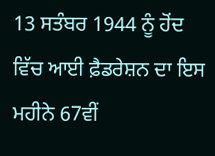13 ਸਤੰਬਰ 1944 ਨੂੰ ਹੋਂਦ ਵਿੱਚ ਆਈ ਫ਼ੈਡਰੇਸ਼ਨ ਦਾ ਇਸ ਮਹੀਨੇ 67ਵੀਂ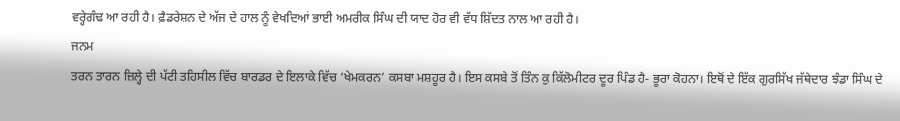ਵਰ੍ਹੇਗੰਢ ਆ ਰਹੀ ਹੈ। ਫ਼ੈਡਰੇਸ਼ਨ ਦੇ ਅੱਜ ਦੇ ਹਾਲ ਨੂੰ ਵੇਖਦਿਆਂ ਭਾਈ ਅਮਰੀਕ ਸਿੰਘ ਦੀ ਯਾਦ ਹੋਰ ਵੀ ਵੱਧ ਸ਼ਿੱਦਤ ਨਾਲ ਆ ਰਹੀ ਹੈ।
ਜਨਮ
ਤਰਨ ਤਾਰਨ ਜ਼ਿਲ੍ਹੇ ਦੀ ਪੱਟੀ ਤਹਿਸੀਲ ਵਿੱਚ ਬਾਰਡਰ ਦੇ ਇਲਾਕੇ ਵਿੱਚ ‘ਖੇਮਕਰਨ’ ਕਸਬਾ ਮਸ਼ਹੂਰ ਹੈ। ਇਸ ਕਸਬੇ ਤੋਂ ਤਿੰਨ ਕੁ ਕਿੱਲੋਮੀਟਰ ਦੂਰ ਪਿੰਡ ਹੈ- ਭੂਰਾ ਕੋਹਨਾ। ਇਥੋਂ ਦੇ ਇੱਕ ਗੁਰਸਿੱਖ ਜੱਥੇਦਾਰ ਝੰਡਾ ਸਿੰਘ ਦੇ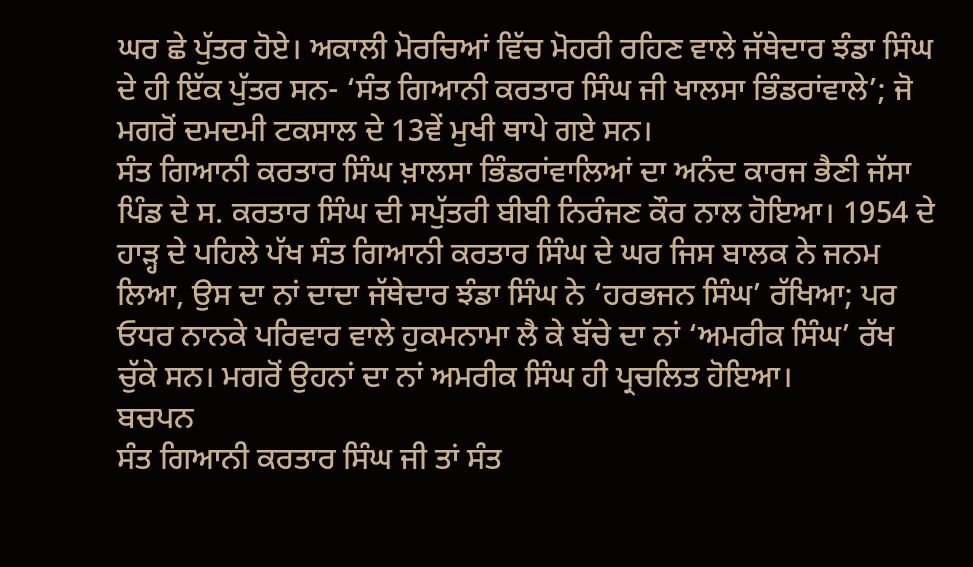ਘਰ ਛੇ ਪੁੱਤਰ ਹੋਏ। ਅਕਾਲੀ ਮੋਰਚਿਆਂ ਵਿੱਚ ਮੋਹਰੀ ਰਹਿਣ ਵਾਲੇ ਜੱਥੇਦਾਰ ਝੰਡਾ ਸਿੰਘ ਦੇ ਹੀ ਇੱਕ ਪੁੱਤਰ ਸਨ- ‘ਸੰਤ ਗਿਆਨੀ ਕਰਤਾਰ ਸਿੰਘ ਜੀ ਖਾਲਸਾ ਭਿੰਡਰਾਂਵਾਲੇ’; ਜੋ ਮਗਰੋਂ ਦਮਦਮੀ ਟਕਸਾਲ ਦੇ 13ਵੇਂ ਮੁਖੀ ਥਾਪੇ ਗਏ ਸਨ।
ਸੰਤ ਗਿਆਨੀ ਕਰਤਾਰ ਸਿੰਘ ਖ਼ਾਲਸਾ ਭਿੰਡਰਾਂਵਾਲਿਆਂ ਦਾ ਅਨੰਦ ਕਾਰਜ ਭੈਣੀ ਜੱਸਾ ਪਿੰਡ ਦੇ ਸ. ਕਰਤਾਰ ਸਿੰਘ ਦੀ ਸਪੁੱਤਰੀ ਬੀਬੀ ਨਿਰੰਜਣ ਕੌਰ ਨਾਲ ਹੋਇਆ। 1954 ਦੇ ਹਾੜ੍ਹ ਦੇ ਪਹਿਲੇ ਪੱਖ ਸੰਤ ਗਿਆਨੀ ਕਰਤਾਰ ਸਿੰਘ ਦੇ ਘਰ ਜਿਸ ਬਾਲਕ ਨੇ ਜਨਮ ਲਿਆ, ਉਸ ਦਾ ਨਾਂ ਦਾਦਾ ਜੱਥੇਦਾਰ ਝੰਡਾ ਸਿੰਘ ਨੇ ‘ਹਰਭਜਨ ਸਿੰਘ’ ਰੱਖਿਆ; ਪਰ ਓਧਰ ਨਾਨਕੇ ਪਰਿਵਾਰ ਵਾਲੇ ਹੁਕਮਨਾਮਾ ਲੈ ਕੇ ਬੱਚੇ ਦਾ ਨਾਂ ‘ਅਮਰੀਕ ਸਿੰਘ’ ਰੱਖ ਚੁੱਕੇ ਸਨ। ਮਗਰੋਂ ਉਹਨਾਂ ਦਾ ਨਾਂ ਅਮਰੀਕ ਸਿੰਘ ਹੀ ਪ੍ਰਚਲਿਤ ਹੋਇਆ।
ਬਚਪਨ
ਸੰਤ ਗਿਆਨੀ ਕਰਤਾਰ ਸਿੰਘ ਜੀ ਤਾਂ ਸੰਤ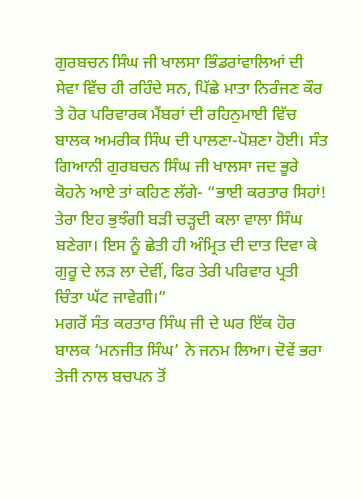ਗੁਰਬਚਨ ਸਿੰਘ ਜੀ ਖਾਲਸਾ ਭਿੰਡਰਾਂਵਾਲਿਆਂ ਦੀ ਸੇਵਾ ਵਿੱਚ ਹੀ ਰਹਿੰਦੇ ਸਨ, ਪਿੱਛੇ ਮਾਤਾ ਨਿਰੰਜਣ ਕੌਰ ਤੇ ਹੋਰ ਪਰਿਵਾਰਕ ਮੈਂਬਰਾਂ ਦੀ ਰਹਿਨੁਮਾਈ ਵਿੱਚ ਬਾਲਕ ਅਮਰੀਕ ਸਿੰਘ ਦੀ ਪਾਲਣਾ-ਪੋਸ਼ਣਾ ਹੋਈ। ਸੰਤ ਗਿਆਨੀ ਗੁਰਬਚਨ ਸਿੰਘ ਜੀ ਖਾਲਸਾ ਜਦ ਭੂਰੇ ਕੋਹਨੇ ਆਏ ਤਾਂ ਕਹਿਣ ਲੱਗੇ- “ਭਾਈ ਕਰਤਾਰ ਸਿਹਾਂ! ਤੇਰਾ ਇਹ ਭੁਝੰਗੀ ਬੜੀ ਚੜ੍ਹਦੀ ਕਲਾ ਵਾਲਾ ਸਿੰਘ ਬਣੇਗਾ। ਇਸ ਨੂੰ ਛੇਤੀ ਹੀ ਅੰਮ੍ਰਿਤ ਦੀ ਦਾਤ ਦਿਵਾ ਕੇ ਗੁਰੂ ਦੇ ਲੜ ਲਾ ਦੇਵੀਂ, ਫਿਰ ਤੇਰੀ ਪਰਿਵਾਰ ਪ੍ਰਤੀ ਚਿੰਤਾ ਘੱਟ ਜਾਵੇਗੀ।”
ਮਗਰੋਂ ਸੰਤ ਕਰਤਾਰ ਸਿੰਘ ਜੀ ਦੇ ਘਰ ਇੱਕ ਹੋਰ ਬਾਲਕ ‘ਮਨਜੀਤ ਸਿੰਘ’ ਨੇ ਜਨਮ ਲਿਆ। ਦੋਵੇਂ ਭਰਾ ਤੇਜੀ ਨਾਲ ਬਚਪਨ ਤੋਂ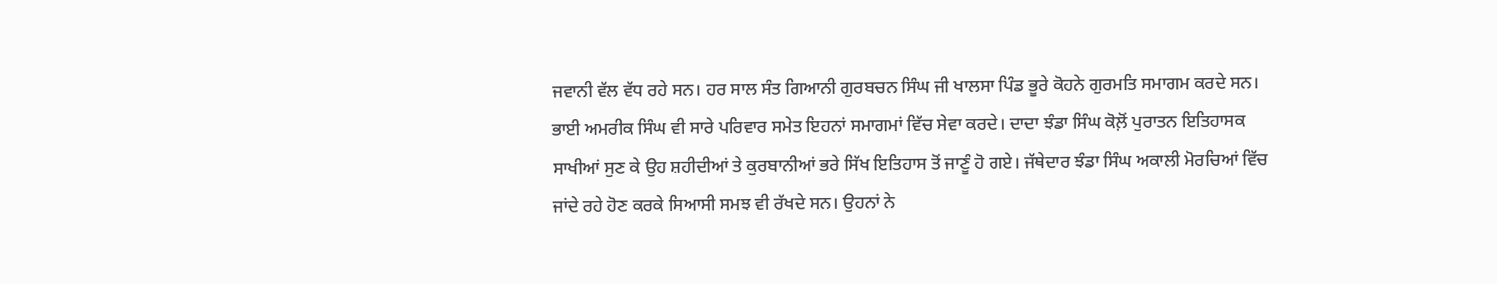ਜਵਾਨੀ ਵੱਲ ਵੱਧ ਰਹੇ ਸਨ। ਹਰ ਸਾਲ ਸੰਤ ਗਿਆਨੀ ਗੁਰਬਚਨ ਸਿੰਘ ਜੀ ਖਾਲਸਾ ਪਿੰਡ ਭੂਰੇ ਕੋਹਨੇ ਗੁਰਮਤਿ ਸਮਾਗਮ ਕਰਦੇ ਸਨ। ਭਾਈ ਅਮਰੀਕ ਸਿੰਘ ਵੀ ਸਾਰੇ ਪਰਿਵਾਰ ਸਮੇਤ ਇਹਨਾਂ ਸਮਾਗਮਾਂ ਵਿੱਚ ਸੇਵਾ ਕਰਦੇ। ਦਾਦਾ ਝੰਡਾ ਸਿੰਘ ਕੋਲ਼ੋਂ ਪੁਰਾਤਨ ਇਤਿਹਾਸਕ ਸਾਖੀਆਂ ਸੁਣ ਕੇ ਉਹ ਸ਼ਹੀਦੀਆਂ ਤੇ ਕੁਰਬਾਨੀਆਂ ਭਰੇ ਸਿੱਖ ਇਤਿਹਾਸ ਤੋਂ ਜਾਣੂੰ ਹੋ ਗਏ। ਜੱਥੇਦਾਰ ਝੰਡਾ ਸਿੰਘ ਅਕਾਲੀ ਮੋਰਚਿਆਂ ਵਿੱਚ ਜਾਂਦੇ ਰਹੇ ਹੋਣ ਕਰਕੇ ਸਿਆਸੀ ਸਮਝ ਵੀ ਰੱਖਦੇ ਸਨ। ਉਹਨਾਂ ਨੇ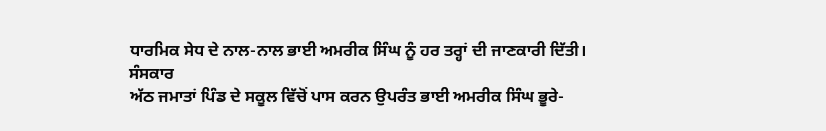ਧਾਰਮਿਕ ਸੇਧ ਦੇ ਨਾਲ-ਨਾਲ ਭਾਈ ਅਮਰੀਕ ਸਿੰਘ ਨੂੰ ਹਰ ਤਰ੍ਹਾਂ ਦੀ ਜਾਣਕਾਰੀ ਦਿੱਤੀ।
ਸੰਸਕਾਰ
ਅੱਠ ਜਮਾਤਾਂ ਪਿੰਡ ਦੇ ਸਕੂਲ ਵਿੱਚੋਂ ਪਾਸ ਕਰਨ ਉਪਰੰਤ ਭਾਈ ਅਮਰੀਕ ਸਿੰਘ ਭੂਰੇ-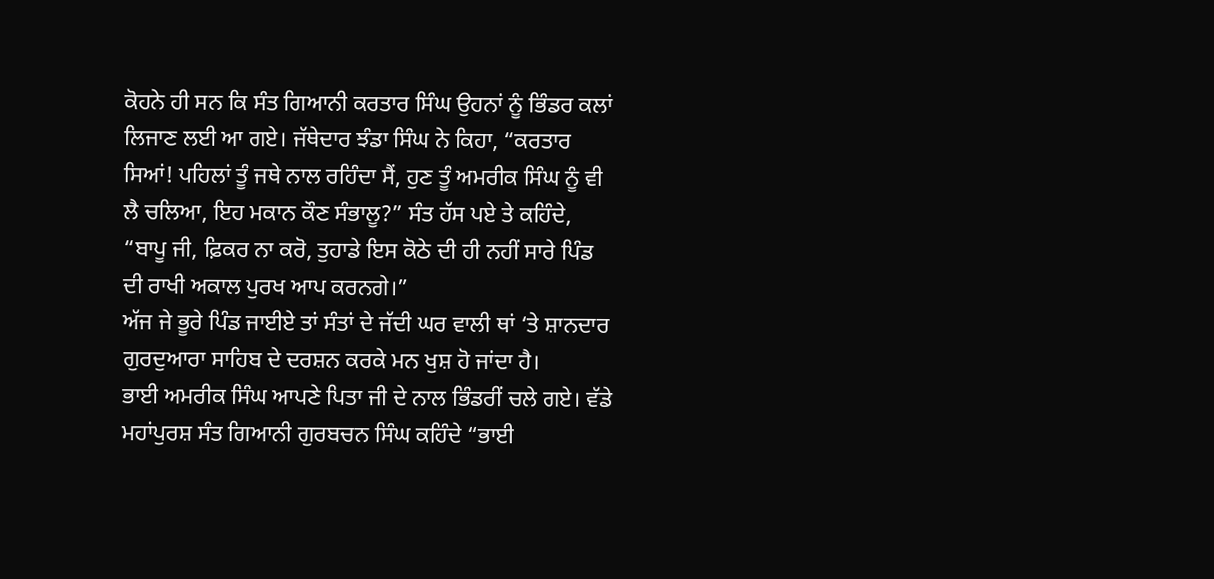ਕੋਹਨੇ ਹੀ ਸਨ ਕਿ ਸੰਤ ਗਿਆਨੀ ਕਰਤਾਰ ਸਿੰਘ ਉਹਨਾਂ ਨੂੰ ਭਿੰਡਰ ਕਲਾਂ ਲਿਜਾਣ ਲਈ ਆ ਗਏ। ਜੱਥੇਦਾਰ ਝੰਡਾ ਸਿੰਘ ਨੇ ਕਿਹਾ, “ਕਰਤਾਰ ਸਿਆਂ! ਪਹਿਲਾਂ ਤੂੰ ਜਥੇ ਨਾਲ ਰਹਿੰਦਾ ਸੈਂ, ਹੁਣ ਤੂੰ ਅਮਰੀਕ ਸਿੰਘ ਨੂੰ ਵੀ ਲੈ ਚਲਿਆ, ਇਹ ਮਕਾਨ ਕੌਣ ਸੰਭਾਲੂ?” ਸੰਤ ਹੱਸ ਪਏ ਤੇ ਕਹਿੰਦੇ, “ਬਾਪੂ ਜੀ, ਫ਼ਿਕਰ ਨਾ ਕਰੋ, ਤੁਹਾਡੇ ਇਸ ਕੋਠੇ ਦੀ ਹੀ ਨਹੀਂ ਸਾਰੇ ਪਿੰਡ ਦੀ ਰਾਖੀ ਅਕਾਲ ਪੁਰਖ ਆਪ ਕਰਨਗੇ।”
ਅੱਜ ਜੇ ਭੂਰੇ ਪਿੰਡ ਜਾਈਏ ਤਾਂ ਸੰਤਾਂ ਦੇ ਜੱਦੀ ਘਰ ਵਾਲੀ ਥਾਂ ‘ਤੇ ਸ਼ਾਨਦਾਰ ਗੁਰਦੁਆਰਾ ਸਾਹਿਬ ਦੇ ਦਰਸ਼ਨ ਕਰਕੇ ਮਨ ਖੁਸ਼ ਹੋ ਜਾਂਦਾ ਹੈ।
ਭਾਈ ਅਮਰੀਕ ਸਿੰਘ ਆਪਣੇ ਪਿਤਾ ਜੀ ਦੇ ਨਾਲ ਭਿੰਡਰੀਂ ਚਲੇ ਗਏ। ਵੱਡੇ ਮਹਾਂਪੁਰਸ਼ ਸੰਤ ਗਿਆਨੀ ਗੁਰਬਚਨ ਸਿੰਘ ਕਹਿੰਦੇ “ਭਾਈ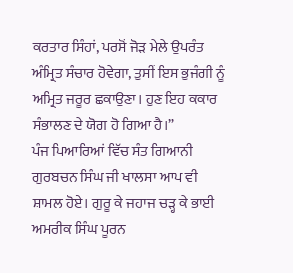ਕਰਤਾਰ ਸਿੰਹਾਂ, ਪਰਸੋਂ ਜੋੜ ਮੇਲੇ ਉਪਰੰਤ ਅੰਮ੍ਰਿਤ ਸੰਚਾਰ ਹੋਵੇਗਾ, ਤੁਸੀਂ ਇਸ ਭੁਜੰਗੀ ਨੂੰ ਅਮ੍ਰਿਤ ਜਰੂਰ ਛਕਾਉਣਾ। ਹੁਣ ਇਹ ਕਕਾਰ ਸੰਭਾਲਣ ਦੇ ਯੋਗ ਹੋ ਗਿਆ ਹੈ।”
ਪੰਜ ਪਿਆਰਿਆਂ ਵਿੱਚ ਸੰਤ ਗਿਆਨੀ ਗੁਰਬਚਨ ਸਿੰਘ ਜੀ ਖਾਲਸਾ ਆਪ ਵੀ ਸ਼ਾਮਲ ਹੋਏ। ਗੁਰੂ ਕੇ ਜਹਾਜ ਚੜ੍ਹ ਕੇ ਭਾਈ ਅਮਰੀਕ ਸਿੰਘ ਪੂਰਨ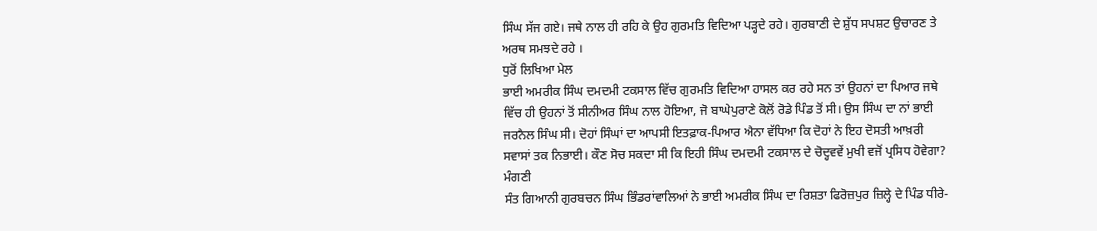ਸਿੰਘ ਸੱਜ ਗਏ। ਜਥੇ ਨਾਲ ਹੀ ਰਹਿ ਕੇ ਉਹ ਗੁਰਮਤਿ ਵਿਦਿਆ ਪੜ੍ਹਦੇ ਰਹੇ। ਗੁਰਬਾਣੀ ਦੇ ਸ਼ੁੱਧ ਸਪਸ਼ਟ ਉਚਾਰਣ ਤੇ ਅਰਥ ਸਮਝਦੇ ਰਹੇ ।
ਧੁਰੋਂ ਲਿਖਿਆ ਮੇਲ
ਭਾਈ ਅਮਰੀਕ ਸਿੰਘ ਦਮਦਮੀ ਟਕਸਾਲ ਵਿੱਚ ਗੁਰਮਤਿ ਵਿਦਿਆ ਹਾਸਲ ਕਰ ਰਹੇ ਸਨ ਤਾਂ ਉਹਨਾਂ ਦਾ ਪਿਆਰ ਜਥੇ ਵਿੱਚ ਹੀ ਉਹਨਾਂ ਤੋਂ ਸੀਨੀਅਰ ਸਿੰਘ ਨਾਲ ਹੋਇਆ, ਜੋ ਬਾਘੇਪੁਰਾਣੇ ਕੋਲੋਂ ਰੋਡੇ ਪਿੰਡ ਤੋਂ ਸੀ। ਉਸ ਸਿੰਘ ਦਾ ਨਾਂ ਭਾਈ ਜਰਨੈਲ ਸਿੰਘ ਸੀ। ਦੋਹਾਂ ਸਿੰਘਾਂ ਦਾ ਆਪਸੀ ਇਤਫ਼ਾਕ-ਪਿਆਰ ਐਨਾ ਵੱਧਿਆ ਕਿ ਦੋਹਾਂ ਨੇ ਇਹ ਦੋਸਤੀ ਆਖ਼ਰੀ ਸਵਾਸਾਂ ਤਕ ਨਿਭਾਈ। ਕੌਣ ਸੋਚ ਸਕਦਾ ਸੀ ਕਿ ਇਹੀ ਸਿੰਘ ਦਮਦਮੀ ਟਕਸਾਲ ਦੇ ਚੋਦ੍ਹਵਵੇਂ ਮੁਖੀ ਵਜੋਂ ਪ੍ਰਸਿਧ ਹੋਵੇਗਾ?
ਮੰਗਣੀ
ਸੰਤ ਗਿਆਨੀ ਗੁਰਬਚਨ ਸਿੰਘ ਭਿੰਡਰਾਂਵਾਲਿਆਂ ਨੇ ਭਾਈ ਅਮਰੀਕ ਸਿੰਘ ਦਾ ਰਿਸ਼ਤਾ ਫਿਰੋਜ਼ਪੁਰ ਜ਼ਿਲ੍ਹੇ ਦੇ ਪਿੰਡ ਧੀਰੇ-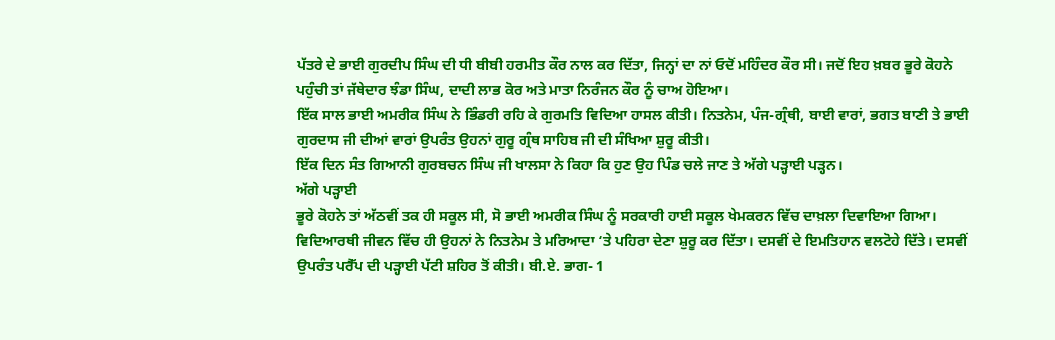ਪੱਤਰੇ ਦੇ ਭਾਈ ਗੁਰਦੀਪ ਸਿੰਘ ਦੀ ਧੀ ਬੀਬੀ ਹਰਮੀਤ ਕੌਰ ਨਾਲ ਕਰ ਦਿੱਤਾ, ਜਿਨ੍ਹਾਂ ਦਾ ਨਾਂ ਓਦੋਂ ਮਹਿੰਦਰ ਕੌਰ ਸੀ। ਜਦੋਂ ਇਹ ਖ਼ਬਰ ਭੂਰੇ ਕੋਹਨੇ ਪਹੁੰਚੀ ਤਾਂ ਜੱਥੇਦਾਰ ਝੰਡਾ ਸਿੰਘ, ਦਾਦੀ ਲਾਭ ਕੋਰ ਅਤੇ ਮਾਤਾ ਨਿਰੰਜਨ ਕੌਰ ਨੂੰ ਚਾਅ ਹੋਇਆ।
ਇੱਕ ਸਾਲ ਭਾਈ ਅਮਰੀਕ ਸਿੰਘ ਨੇ ਭਿੰਡਰੀ ਰਹਿ ਕੇ ਗੁਰਮਤਿ ਵਿਦਿਆ ਹਾਸਲ ਕੀਤੀ। ਨਿਤਨੇਮ, ਪੰਜ-ਗ੍ਰੰਥੀ, ਬਾਈ ਵਾਰਾਂ, ਭਗਤ ਬਾਣੀ ਤੇ ਭਾਈ ਗੁਰਦਾਸ ਜੀ ਦੀਆਂ ਵਾਰਾਂ ਉਪਰੰਤ ਉਹਨਾਂ ਗੁਰੂ ਗ੍ਰੰਥ ਸਾਹਿਬ ਜੀ ਦੀ ਸੰਖਿਆ ਸ਼ੁਰੂ ਕੀਤੀ।
ਇੱਕ ਦਿਨ ਸੰਤ ਗਿਆਨੀ ਗੁਰਬਚਨ ਸਿੰਘ ਜੀ ਖਾਲਸਾ ਨੇ ਕਿਹਾ ਕਿ ਹੁਣ ਉਹ ਪਿੰਡ ਚਲੇ ਜਾਣ ਤੇ ਅੱਗੇ ਪੜ੍ਹਾਈ ਪੜ੍ਹਨ।
ਅੱਗੇ ਪੜ੍ਹਾਈ
ਭੂਰੇ ਕੋਹਨੇ ਤਾਂ ਅੱਠਵੀਂ ਤਕ ਹੀ ਸਕੂਲ ਸੀ, ਸੋ ਭਾਈ ਅਮਰੀਕ ਸਿੰਘ ਨੂੰ ਸਰਕਾਰੀ ਹਾਈ ਸਕੂਲ ਖੇਮਕਰਨ ਵਿੱਚ ਦਾਖ਼ਲਾ ਦਿਵਾਇਆ ਗਿਆ। ਵਿਦਿਆਰਥੀ ਜੀਵਨ ਵਿੱਚ ਹੀ ਉਹਨਾਂ ਨੇ ਨਿਤਨੇਮ ਤੇ ਮਰਿਆਦਾ ‘ਤੇ ਪਹਿਰਾ ਦੇਣਾ ਸ਼ੁਰੂ ਕਰ ਦਿੱਤਾ। ਦਸਵੀਂ ਦੇ ਇਮਤਿਹਾਨ ਵਲਟੋਹੇ ਦਿੱਤੇ। ਦਸਵੀਂ ਉਪਰੰਤ ਪਰੈੱਪ ਦੀ ਪੜ੍ਹਾਈ ਪੱਟੀ ਸ਼ਹਿਰ ਤੋਂ ਕੀਤੀ। ਬੀ.ਏ. ਭਾਗ- 1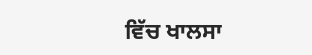ਵਿੱਚ ਖਾਲਸਾ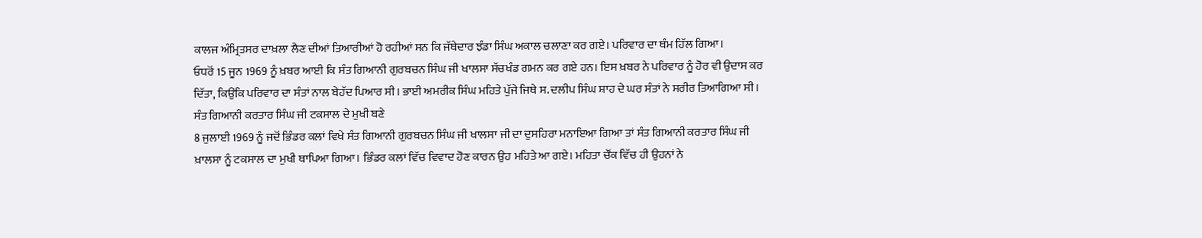ਕਾਲਜ ਅੰਮ੍ਰਿਤਸਰ ਦਾਖ਼ਲਾ ਲੈਣ ਦੀਆਂ ਤਿਆਰੀਆਂ ਹੋ ਰਹੀਆਂ ਸਨ ਕਿ ਜੱਥੇਦਾਰ ਝੰਡਾ ਸਿੰਘ ਅਕਾਲ ਚਲਾਣਾ ਕਰ ਗਏ। ਪਰਿਵਾਰ ਦਾ ਥੰਮ ਹਿੱਲ ਗਿਆ।
ਓਧਰੋਂ 15 ਜੂਨ 1969 ਨੂੰ ਖ਼ਬਰ ਆਈ ਕਿ ਸੰਤ ਗਿਆਨੀ ਗੁਰਬਚਨ ਸਿੰਘ ਜੀ ਖਾਲਸਾ ਸੱਚਖੰਡ ਗਮਨ ਕਰ ਗਏ ਹਨ। ਇਸ ਖ਼ਬਰ ਨੇ ਪਰਿਵਾਰ ਨੂੰ ਹੋਰ ਵੀ ਉਦਾਸ ਕਰ ਦਿੱਤਾ, ਕਿਉਂਕਿ ਪਰਿਵਾਰ ਦਾ ਸੰਤਾਂ ਨਾਲ ਬੇਹੱਦ ਪਿਆਰ ਸੀ। ਭਾਈ ਅਮਰੀਕ ਸਿੰਘ ਮਹਿਤੇ ਪੁੱਜੇ ਜਿਥੇ ਸ. ਦਲੀਪ ਸਿੰਘ ਸ਼ਾਹ ਦੇ ਘਰ ਸੰਤਾਂ ਨੇ ਸਰੀਰ ਤਿਆਗਿਆ ਸੀ।
ਸੰਤ ਗਿਆਨੀ ਕਰਤਾਰ ਸਿੰਘ ਜੀ ਟਕਸਾਲ ਦੇ ਮੁਖੀ ਬਣੇ
8 ਜੁਲਾਈ 1969 ਨੂੰ ਜਦੋਂ ਭਿੰਡਰ ਕਲਾਂ ਵਿਖੇ ਸੰਤ ਗਿਆਨੀ ਗੁਰਬਚਨ ਸਿੰਘ ਜੀ ਖਾਲਸਾ ਜੀ ਦਾ ਦੁਸਹਿਰਾ ਮਨਾਇਆ ਗਿਆ ਤਾਂ ਸੰਤ ਗਿਆਨੀ ਕਰਤਾਰ ਸਿੰਘ ਜੀ ਖ਼ਾਲਸਾ ਨੂੰ ਟਕਸਾਲ ਦਾ ਮੁਖੀ ਥਾਪਿਆ ਗਿਆ। ਭਿੰਡਰ ਕਲਾਂ ਵਿੱਚ ਵਿਵਾਦ ਹੋਣ ਕਾਰਨ ਉਹ ਮਹਿਤੇ ਆ ਗਏ। ਮਹਿਤਾ ਚੌਂਕ ਵਿੱਚ ਹੀ ਉਹਨਾਂ ਨੇ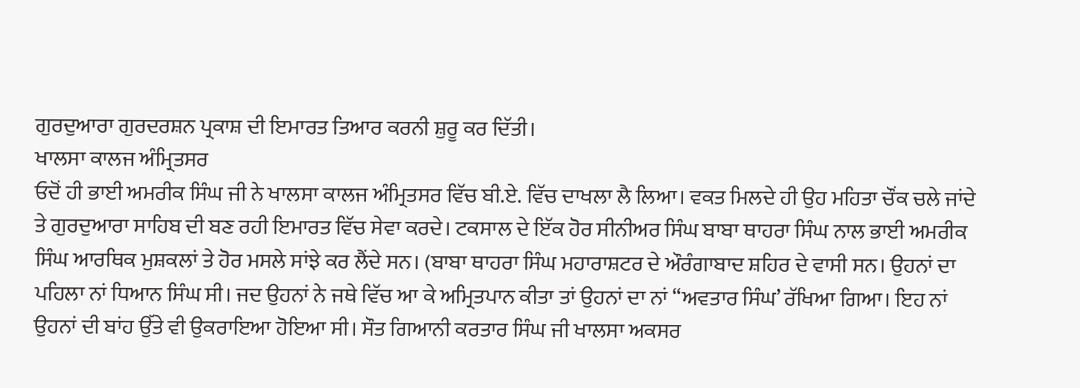ਗੁਰਦੁਆਰਾ ਗੁਰਦਰਸ਼ਨ ਪ੍ਰਕਾਸ਼ ਦੀ ਇਮਾਰਤ ਤਿਆਰ ਕਰਨੀ ਸ਼ੁਰੂ ਕਰ ਦਿੱਤੀ।
ਖਾਲਸਾ ਕਾਲਜ ਅੰਮ੍ਰਿਤਸਰ
ਓਦੋਂ ਹੀ ਭਾਈ ਅਮਰੀਕ ਸਿੰਘ ਜੀ ਨੇ ਖਾਲਸਾ ਕਾਲਜ ਅੰਮ੍ਰਿਤਸਰ ਵਿੱਚ ਬੀ.ਏ. ਵਿੱਚ ਦਾਖਲਾ ਲੈ ਲਿਆ। ਵਕਤ ਮਿਲਦੇ ਹੀ ਉਹ ਮਹਿਤਾ ਚੌਂਕ ਚਲੇ ਜਾਂਦੇ ਤੇ ਗੁਰਦੁਆਰਾ ਸਾਹਿਬ ਦੀ ਬਣ ਰਹੀ ਇਮਾਰਤ ਵਿੱਚ ਸੇਵਾ ਕਰਦੇ। ਟਕਸਾਲ ਦੇ ਇੱਕ ਹੋਰ ਸੀਨੀਅਰ ਸਿੰਘ ਬਾਬਾ ਥਾਹਰਾ ਸਿੰਘ ਨਾਲ ਭਾਈ ਅਮਰੀਕ ਸਿੰਘ ਆਰਥਿਕ ਮੁਸ਼ਕਲਾਂ ਤੇ ਹੋਰ ਮਸਲੇ ਸਾਂਝੇ ਕਰ ਲੈਂਦੇ ਸਨ। (ਬਾਬਾ ਥਾਹਰਾ ਸਿੰਘ ਮਹਾਰਾਸ਼ਟਰ ਦੇ ਔਰੰਗਾਬਾਦ ਸ਼ਹਿਰ ਦੇ ਵਾਸੀ ਸਨ। ਉਹਨਾਂ ਦਾ ਪਹਿਲਾ ਨਾਂ ਧਿਆਨ ਸਿੰਘ ਸੀ। ਜਦ ਉਹਨਾਂ ਨੇ ਜਥੇ ਵਿੱਚ ਆ ਕੇ ਅਮ੍ਰਿਤਪਾਨ ਕੀਤਾ ਤਾਂ ਉਹਨਾਂ ਦਾ ਨਾਂ “ਅਵਤਾਰ ਸਿੰਘ’ ਰੱਖਿਆ ਗਿਆ। ਇਹ ਨਾਂ ਉਹਨਾਂ ਦੀ ਬਾਂਹ ਉੱਤੇ ਵੀ ਉਕਰਾਇਆ ਹੋਇਆ ਸੀ। ਸੌਤ ਗਿਆਨੀ ਕਰਤਾਰ ਸਿੰਘ ਜੀ ਖਾਲਸਾ ਅਕਸਰ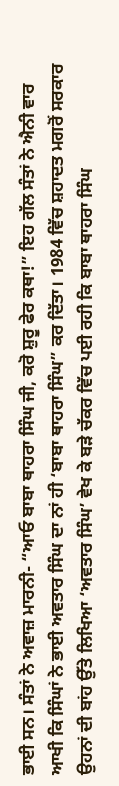ਭਾਈ ਸਨ। ਸੰਤਾਂ ਨੇ ਅਵਾਜ਼ ਮਾਰਨੀ- “ਆਓ ਬਾਬਾ ਥਾਹਰਾ ਸਿੰਘ ਜੀ, ਕਰੋ ਸ਼ੁਰੂ ਫੇਰ ਕਥਾ!” ਇਹ ਗੱਲ ਸੰਤਾਂ ਨੇ ਐਨੀ ਵਾਰ ਆਖੀ ਕਿ ਸਿੰਘਾਂ ਨੇ ਭਾਈ ਅਵਤਾਰ ਸਿੰਘ ਦਾ ਨਾਂ ਹੀ ‘ਬਾਬਾ ਥਾਹਰਾ ਸਿੰਘ” ਕਰ ਦਿੱਤਾ। 1984 ਵਿੱਚ ਸ਼ਹਾਦਤ ਮਗਰੋਂ ਸਰਕਾਰ ਉਹਨਾਂ ਦੀ ਬਾਂਹ ਉੱਤੇ ਲਿਖਿਆ ‘ਅਵਤਾਰ ਸਿੰਘ’ ਵੇਖ ਕੇ ਬੜੇ ਚੱਕਰ ਵਿੱਚ ਪਈ ਰਹੀ ਕਿ ਬਾਬਾ ਥਾਹਰਾ ਸਿੰਘ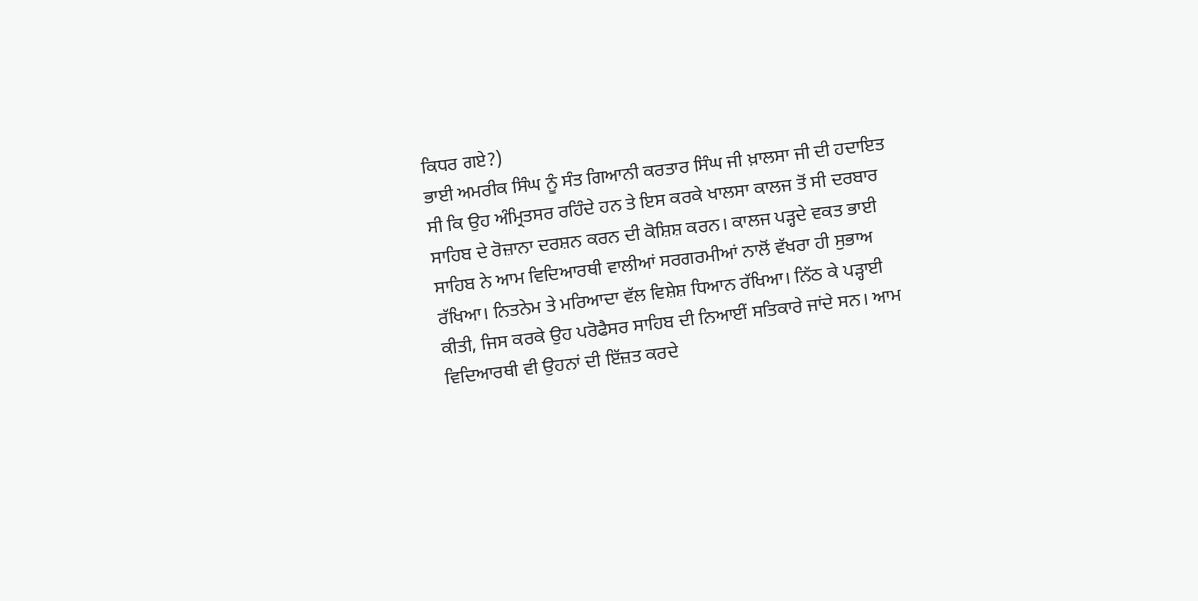ਕਿਧਰ ਗਏ?)
ਭਾਈ ਅਮਰੀਕ ਸਿੰਘ ਨੂੰ ਸੰਤ ਗਿਆਨੀ ਕਰਤਾਰ ਸਿੰਘ ਜੀ ਖ਼ਾਲਸਾ ਜੀ ਦੀ ਹਦਾਇਤ ਸੀ ਕਿ ਉਹ ਅੰਮ੍ਰਿਤਸਰ ਰਹਿੰਦੇ ਹਨ ਤੇ ਇਸ ਕਰਕੇ ਖਾਲਸਾ ਕਾਲਜ ਤੋਂ ਸੀ ਦਰਬਾਰ ਸਾਹਿਬ ਦੇ ਰੋਜ਼ਾਨਾ ਦਰਸ਼ਨ ਕਰਨ ਦੀ ਕੋਸ਼ਿਸ਼ ਕਰਨ। ਕਾਲਜ ਪੜ੍ਹਦੇ ਵਕਤ ਭਾਈ ਸਾਹਿਬ ਨੇ ਆਮ ਵਿਦਿਆਰਥੀ ਵਾਲੀਆਂ ਸਰਗਰਮੀਆਂ ਨਾਲੋਂ ਵੱਖਰਾ ਹੀ ਸੁਭਾਅ ਰੱਖਿਆ। ਨਿਤਨੇਮ ਤੇ ਮਰਿਆਦਾ ਵੱਲ ਵਿਸ਼ੇਸ਼ ਧਿਆਨ ਰੱਖਿਆ। ਨਿੱਠ ਕੇ ਪੜ੍ਹਾਈ ਕੀਤੀ, ਜਿਸ ਕਰਕੇ ਉਹ ਪਰੋਫੈਸਰ ਸਾਹਿਬ ਦੀ ਨਿਆਈਂ ਸਤਿਕਾਰੇ ਜਾਂਦੇ ਸਨ। ਆਮ ਵਿਦਿਆਰਥੀ ਵੀ ਉਹਨਾਂ ਦੀ ਇੱਜ਼ਤ ਕਰਦੇ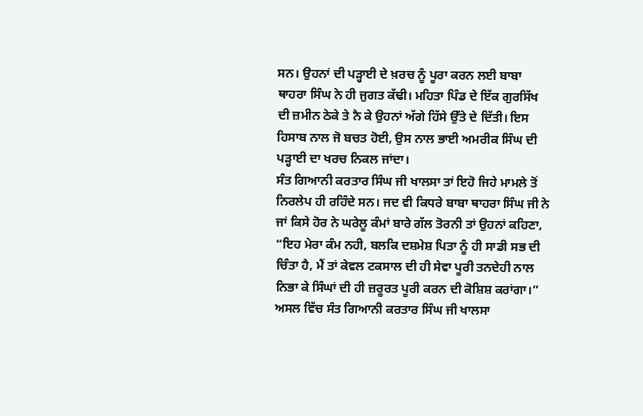ਸਨ। ਉਹਨਾਂ ਦੀ ਪੜ੍ਹਾਈ ਦੇ ਖ਼ਰਚ ਨੂੰ ਪੂਰਾ ਕਰਨ ਲਈ ਬਾਬਾ ਥਾਹਰਾ ਸਿੰਘ ਨੇ ਹੀ ਜੁਗਤ ਕੱਢੀ। ਮਹਿਤਾ ਪਿੰਡ ਦੇ ਇੱਕ ਗੁਰਸਿੱਖ ਦੀ ਜ਼ਮੀਨ ਠੇਕੇ ਤੇ ਨੈ ਕੇ ਉਹਨਾਂ ਅੱਗੇ ਹਿੱਸੇ ਉੱਤੇ ਦੇ ਦਿੱਤੀ। ਇਸ ਹਿਸਾਬ ਨਾਲ ਜੋ ਬਚਤ ਹੋਈ, ਉਸ ਨਾਲ ਭਾਈ ਅਮਰੀਕ ਸਿੰਘ ਦੀ ਪੜ੍ਹਾਈ ਦਾ ਖਰਚ ਨਿਕਲ ਜਾਂਦਾ।
ਸੰਤ ਗਿਆਨੀ ਕਰਤਾਰ ਸਿੰਘ ਜੀ ਖਾਲਸਾ ਤਾਂ ਇਹੋ ਜਿਹੇ ਮਾਮਲੇ ਤੋਂ ਨਿਰਲੇਪ ਹੀ ਰਹਿੰਦੇ ਸਨ। ਜਦ ਵੀ ਕਿਧਰੇ ਬਾਬਾ ਥਾਹਰਾ ਸਿੰਘ ਜੀ ਨੇ ਜਾਂ ਕਿਸੇ ਹੋਰ ਨੇ ਘਰੇਲੂ ਕੰਮਾਂ ਬਾਰੇ ਗੱਲ ਤੋਰਨੀ ਤਾਂ ਉਹਨਾਂ ਕਹਿਣਾ, “ਇਹ ਮੇਰਾ ਕੰਮ ਨਹੀ, ਬਲਕਿ ਦਸ਼ਮੇਸ਼ ਪਿਤਾ ਨੂੰ ਹੀ ਸਾਡੀ ਸਭ ਦੀ ਚਿੰਤਾ ਹੈ, ਮੈਂ ਤਾਂ ਕੇਵਲ ਟਕਸਾਲ ਦੀ ਹੀ ਸੇਵਾ ਪੂਰੀ ਤਨਦੇਹੀ ਨਾਲ ਨਿਭਾ ਕੇ ਸਿੰਘਾਂ ਦੀ ਹੀ ਜ਼ਰੂਰਤ ਪੂਰੀ ਕਰਨ ਦੀ ਕੋਸ਼ਿਸ਼ ਕਰਾਂਗਾ।”
ਅਸਲ ਵਿੱਚ ਸੰਤ ਗਿਆਨੀ ਕਰਤਾਰ ਸਿੰਘ ਜੀ ਖਾਲਸਾ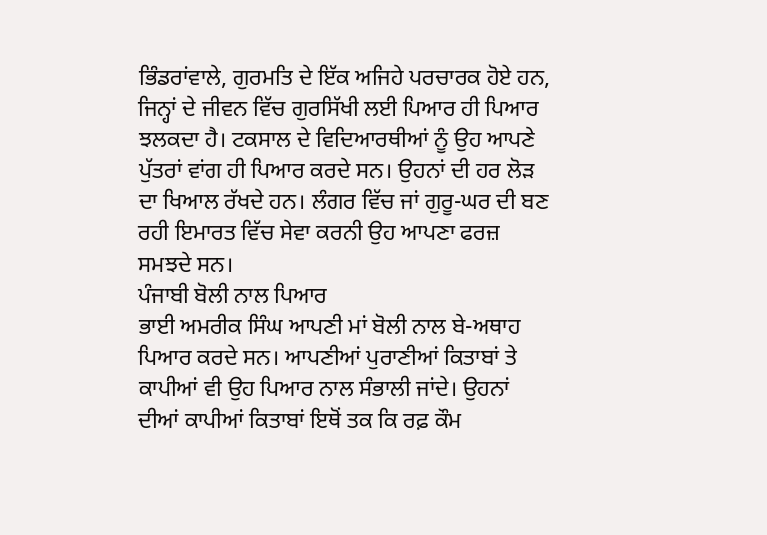ਭਿੰਡਰਾਂਵਾਲੇ, ਗੁਰਮਤਿ ਦੇ ਇੱਕ ਅਜਿਹੇ ਪਰਚਾਰਕ ਹੋਏ ਹਨ, ਜਿਨ੍ਹਾਂ ਦੇ ਜੀਵਨ ਵਿੱਚ ਗੁਰਸਿੱਖੀ ਲਈ ਪਿਆਰ ਹੀ ਪਿਆਰ ਝਲਕਦਾ ਹੈ। ਟਕਸਾਲ ਦੇ ਵਿਦਿਆਰਥੀਆਂ ਨੂੰ ਉਹ ਆਪਣੇ ਪੁੱਤਰਾਂ ਵਾਂਗ ਹੀ ਪਿਆਰ ਕਰਦੇ ਸਨ। ਉਹਨਾਂ ਦੀ ਹਰ ਲੋੜ ਦਾ ਖਿਆਲ ਰੱਖਦੇ ਹਨ। ਲੰਗਰ ਵਿੱਚ ਜਾਂ ਗੁਰੂ-ਘਰ ਦੀ ਬਣ ਰਹੀ ਇਮਾਰਤ ਵਿੱਚ ਸੇਵਾ ਕਰਨੀ ਉਹ ਆਪਣਾ ਫਰਜ਼ ਸਮਝਦੇ ਸਨ।
ਪੰਜਾਬੀ ਬੋਲੀ ਨਾਲ ਪਿਆਰ
ਭਾਈ ਅਮਰੀਕ ਸਿੰਘ ਆਪਣੀ ਮਾਂ ਬੋਲੀ ਨਾਲ ਬੇ-ਅਥਾਹ ਪਿਆਰ ਕਰਦੇ ਸਨ। ਆਪਣੀਆਂ ਪੁਰਾਣੀਆਂ ਕਿਤਾਬਾਂ ਤੇ ਕਾਪੀਆਂ ਵੀ ਉਹ ਪਿਆਰ ਨਾਲ ਸੰਭਾਲੀ ਜਾਂਦੇ। ਉਹਨਾਂ ਦੀਆਂ ਕਾਪੀਆਂ ਕਿਤਾਬਾਂ ਇਥੋਂ ਤਕ ਕਿ ਰਫ਼ ਕੌਮ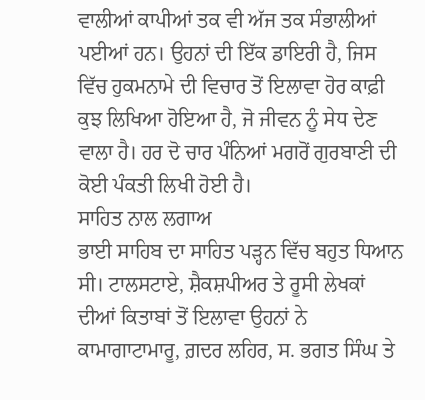ਵਾਲੀਆਂ ਕਾਪੀਆਂ ਤਕ ਵੀ ਅੱਜ ਤਕ ਸੰਭਾਲੀਆਂ ਪਈਆਂ ਹਨ। ਉਹਨਾਂ ਦੀ ਇੱਕ ਡਾਇਰੀ ਹੈ, ਜਿਸ ਵਿੱਚ ਹੁਕਮਨਾਮੇ ਦੀ ਵਿਚਾਰ ਤੋਂ ਇਲਾਵਾ ਹੋਰ ਕਾਫ਼ੀ ਕੁਝ ਲਿਖਿਆ ਹੋਇਆ ਹੈ, ਜੋ ਜੀਵਨ ਨੂੰ ਸੇਧ ਦੇਣ ਵਾਲਾ ਹੈ। ਹਰ ਦੋ ਚਾਰ ਪੰਨਿਆਂ ਮਗਰੋਂ ਗੁਰਬਾਣੀ ਦੀ ਕੋਈ ਪੰਕਤੀ ਲਿਖੀ ਹੋਈ ਹੈ।
ਸਾਹਿਤ ਨਾਲ ਲਗਾਅ
ਭਾਈ ਸਾਹਿਬ ਦਾ ਸਾਹਿਤ ਪੜ੍ਹਨ ਵਿੱਚ ਬਹੁਤ ਧਿਆਨ ਸੀ। ਟਾਲਸਟਾਏ, ਸ਼ੈਕਸ਼ਪੀਅਰ ਤੇ ਰੂਸੀ ਲੇਖਕਾਂ ਦੀਆਂ ਕਿਤਾਬਾਂ ਤੋਂ ਇਲਾਵਾ ਉਹਨਾਂ ਨੇ ਕਾਮਾਗਾਟਾਮਾਰੂ, ਗ਼ਦਰ ਲਹਿਰ, ਸ. ਭਗਤ ਸਿੰਘ ਤੇ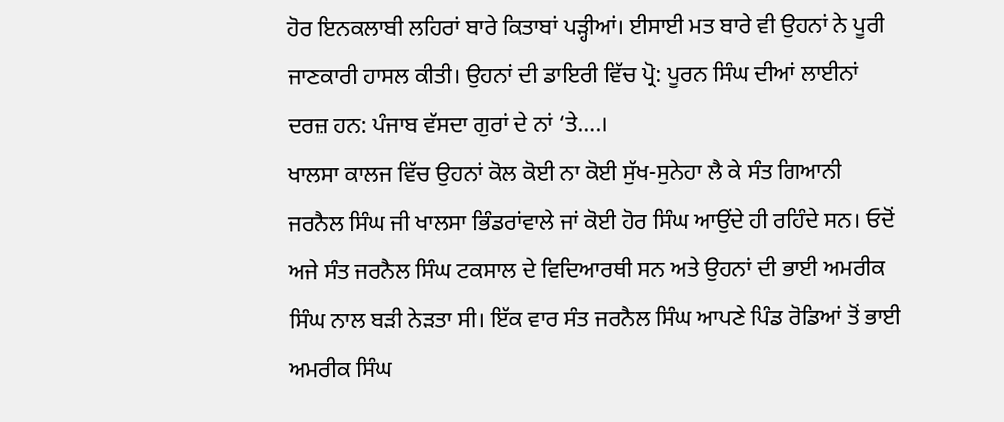ਹੋਰ ਇਨਕਲਾਬੀ ਲਹਿਰਾਂ ਬਾਰੇ ਕਿਤਾਬਾਂ ਪੜ੍ਹੀਆਂ। ਈਸਾਈ ਮਤ ਬਾਰੇ ਵੀ ਉਹਨਾਂ ਨੇ ਪੂਰੀ ਜਾਣਕਾਰੀ ਹਾਸਲ ਕੀਤੀ। ਉਹਨਾਂ ਦੀ ਡਾਇਰੀ ਵਿੱਚ ਪ੍ਰੋ: ਪੂਰਨ ਸਿੰਘ ਦੀਆਂ ਲਾਈਨਾਂ ਦਰਜ਼ ਹਨ: ਪੰਜਾਬ ਵੱਸਦਾ ਗੁਰਾਂ ਦੇ ਨਾਂ ‘ਤੇ….।
ਖਾਲਸਾ ਕਾਲਜ ਵਿੱਚ ਉਹਨਾਂ ਕੋਲ ਕੋਈ ਨਾ ਕੋਈ ਸੁੱਖ-ਸੁਨੇਹਾ ਲੈ ਕੇ ਸੰਤ ਗਿਆਨੀ ਜਰਨੈਲ ਸਿੰਘ ਜੀ ਖਾਲਸਾ ਭਿੰਡਰਾਂਵਾਲੇ ਜਾਂ ਕੋਈ ਹੋਰ ਸਿੰਘ ਆਉਂਦੇ ਹੀ ਰਹਿੰਦੇ ਸਨ। ਓਦੋਂ ਅਜੇ ਸੰਤ ਜਰਨੈਲ ਸਿੰਘ ਟਕਸਾਲ ਦੇ ਵਿਦਿਆਰਥੀ ਸਨ ਅਤੇ ਉਹਨਾਂ ਦੀ ਭਾਈ ਅਮਰੀਕ ਸਿੰਘ ਨਾਲ ਬੜੀ ਨੇੜਤਾ ਸੀ। ਇੱਕ ਵਾਰ ਸੰਤ ਜਰਨੈਲ ਸਿੰਘ ਆਪਣੇ ਪਿੰਡ ਰੋਡਿਆਂ ਤੋਂ ਭਾਈ ਅਮਰੀਕ ਸਿੰਘ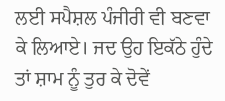ਲਈ ਸਪੈਸ਼ਲ ਪੰਜੀਰੀ ਵੀ ਬਣਵਾ ਕੇ ਲਿਆਏ। ਜਦ ਉਹ ਇਕੱਠੇ ਹੁੰਦੇ ਤਾਂ ਸ਼ਾਮ ਨੂੰ ਤੁਰ ਕੇ ਦੋਵੇਂ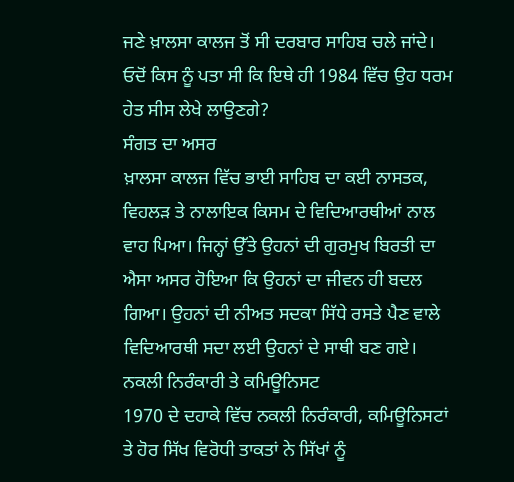ਜਣੇ ਖ਼ਾਲਸਾ ਕਾਲਜ ਤੋਂ ਸੀ ਦਰਬਾਰ ਸਾਹਿਬ ਚਲੇ ਜਾਂਦੇ। ਓਦੋਂ ਕਿਸ ਨੂੰ ਪਤਾ ਸੀ ਕਿ ਇਥੇ ਹੀ 1984 ਵਿੱਚ ਉਹ ਧਰਮ ਹੇਤ ਸੀਸ ਲੇਖੇ ਲਾਉਣਗੇ?
ਸੰਗਤ ਦਾ ਅਸਰ
ਖ਼ਾਲਸਾ ਕਾਲਜ ਵਿੱਚ ਭਾਈ ਸਾਹਿਬ ਦਾ ਕਈ ਨਾਸਤਕ, ਵਿਹਲੜ ਤੇ ਨਾਲਾਇਕ ਕਿਸਮ ਦੇ ਵਿਦਿਆਰਥੀਆਂ ਨਾਲ ਵਾਹ ਪਿਆ। ਜਿਨ੍ਹਾਂ ਉੱਤੇ ਉਹਨਾਂ ਦੀ ਗੁਰਮੁਖ ਬਿਰਤੀ ਦਾ ਐਸਾ ਅਸਰ ਹੋਇਆ ਕਿ ਉਹਨਾਂ ਦਾ ਜੀਵਨ ਹੀ ਬਦਲ ਗਿਆ। ਉਹਨਾਂ ਦੀ ਨੀਅਤ ਸਦਕਾ ਸਿੱਧੇ ਰਸਤੇ ਪੈਣ ਵਾਲੇ ਵਿਦਿਆਰਥੀ ਸਦਾ ਲਈ ਉਹਨਾਂ ਦੇ ਸਾਥੀ ਬਣ ਗਏ।
ਨਕਲੀ ਨਿਰੰਕਾਰੀ ਤੇ ਕਮਿਊਨਿਸਟ
1970 ਦੇ ਦਹਾਕੇ ਵਿੱਚ ਨਕਲੀ ਨਿਰੰਕਾਰੀ, ਕਮਿਊਨਿਸਟਾਂ ਤੇ ਹੋਰ ਸਿੱਖ ਵਿਰੋਧੀ ਤਾਕਤਾਂ ਨੇ ਸਿੱਖਾਂ ਨੂੰ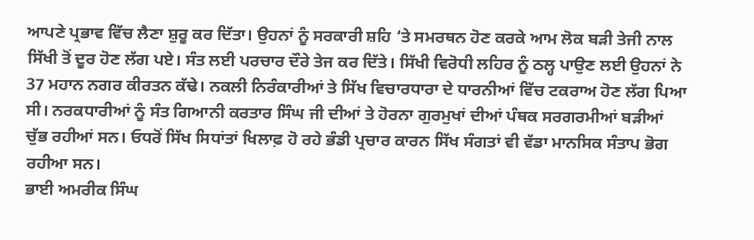ਆਪਣੇ ਪ੍ਰਭਾਵ ਵਿੱਚ ਲੈਣਾ ਸ਼ੁਰੂ ਕਰ ਦਿੱਤਾ। ਉਹਨਾਂ ਨੂੰ ਸਰਕਾਰੀ ਸ਼ਹਿ ‘ਤੇ ਸਮਰਥਨ ਹੋਣ ਕਰਕੇ ਆਮ ਲੋਕ ਬੜੀ ਤੇਜੀ ਨਾਲ ਸਿੱਖੀ ਤੋਂ ਦੂਰ ਹੋਣ ਲੱਗ ਪਏ। ਸੰਤ ਲਈ ਪਰਚਾਰ ਦੌਰੇ ਤੇਜ ਕਰ ਦਿੱਤੇ। ਸਿੱਖੀ ਵਿਰੋਧੀ ਲਹਿਰ ਨੂੰ ਠਲ੍ਹ ਪਾਉਣ ਲਈ ਉਹਨਾਂ ਨੇ 37 ਮਹਾਨ ਨਗਰ ਕੀਰਤਨ ਕੱਢੇ। ਨਕਲੀ ਨਿਰੰਕਾਰੀਆਂ ਤੇ ਸਿੱਖ ਵਿਚਾਰਧਾਰਾ ਦੇ ਧਾਰਨੀਆਂ ਵਿੱਚ ਟਕਰਾਅ ਹੋਣ ਲੱਗ ਪਿਆ ਸੀ। ਨਰਕਧਾਰੀਆਂ ਨੂੰ ਸੰਤ ਗਿਆਨੀ ਕਰਤਾਰ ਸਿੰਘ ਜੀ ਦੀਆਂ ਤੇ ਹੋਰਨਾ ਗੁਰਮੁਖਾਂ ਦੀਆਂ ਪੰਥਕ ਸਰਗਰਮੀਆਂ ਬੜੀਆਂ ਚੁੱਭ ਰਹੀਆਂ ਸਨ। ਓਧਰੋਂ ਸਿੱਖ ਸਿਧਾਂਤਾਂ ਖਿਲਾਫ਼ ਹੋ ਰਹੇ ਭੰਡੀ ਪ੍ਰਚਾਰ ਕਾਰਨ ਸਿੱਖ ਸੰਗਤਾਂ ਵੀ ਵੱਡਾ ਮਾਨਸਿਕ ਸੰਤਾਪ ਭੋਗ ਰਹੀਆ ਸਨ।
ਭਾਈ ਅਮਰੀਕ ਸਿੰਘ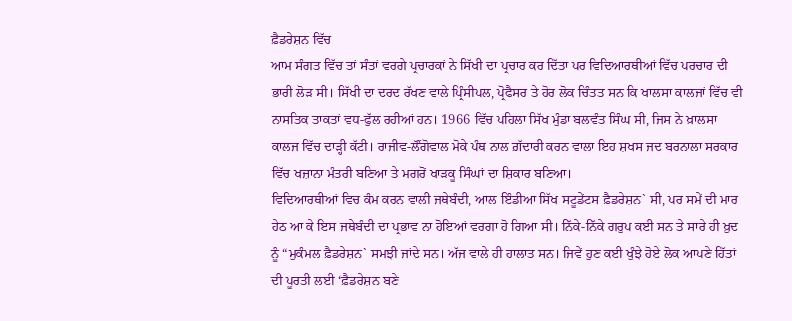ਫ਼ੈਡਰੇਸ਼ਨ ਵਿੱਚ
ਆਮ ਸੰਗਤ ਵਿੱਚ ਤਾਂ ਸੰਤਾਂ ਵਰਗੇ ਪ੍ਰਚਾਰਕਾਂ ਨੇ ਸਿੱਖੀ ਦਾ ਪ੍ਰਚਾਰ ਕਰ ਦਿੱਤਾ ਪਰ ਵਿਦਿਆਰਥੀਆਂ ਵਿੱਚ ਪਰਚਾਰ ਦੀ ਭਾਰੀ ਲੋੜ ਸੀ। ਸਿੱਖੀ ਦਾ ਦਰਦ ਰੱਖਣ ਵਾਲੇ ਪ੍ਰਿੰਸੀਪਲ, ਪ੍ਰੋਫੈਸਰ ਤੇ ਹੋਰ ਲੋਕ ਚਿੰਤਤ ਸਨ ਕਿ ਖਾਲਸਾ ਕਾਲਜਾਂ ਵਿੱਚ ਵੀ ਨਾਸਤਿਕ ਤਾਕਤਾਂ ਵਧ-ਫੁੱਲ ਰਹੀਆਂ ਹਨ। 1966 ਵਿੱਚ ਪਹਿਲਾ ਸਿੱਖ ਮੁੰਡਾ ਬਲਵੰਤ ਸਿੰਘ ਸੀ, ਜਿਸ ਨੇ ਖ਼ਾਲਸਾ ਕਾਲਜ ਵਿੱਚ ਦਾੜ੍ਹੀ ਕੱਟੀ। ਰਾਜੀਵ-ਲੌਂਗੋਵਾਲ ਮੋਕੇ ਪੰਥ ਨਾਲ ਗ਼ੱਦਾਰੀ ਕਰਨ ਵਾਲਾ ਇਹ ਸ਼ਖਸ ਜਦ ਬਰਨਾਲਾ ਸਰਕਾਰ ਵਿੱਚ ਖਜ਼ਾਨਾ ਮੰਤਰੀ ਬਣਿਆ ਤੇ ਮਗਰੋਂ ਖਾੜਕੂ ਸਿੰਘਾਂ ਦਾ ਸ਼ਿਕਾਰ ਬਣਿਆ।
ਵਿਦਿਆਰਥੀਆਂ ਵਿਚ ਕੰਮ ਕਰਨ ਵਾਲੀ ਜਥੇਬੰਦੀ, ਆਲ ਇੰਡੀਆ ਸਿੱਖ ਸਟੂਡੇਂਟਸ ਫ਼ੈਡਰੇਸ਼ਨ` ਸੀ, ਪਰ ਸਮੇਂ ਦੀ ਮਾਰ ਹੇਠ ਆ ਕੇ ਇਸ ਜਥੇਬੰਦੀ ਦਾ ਪ੍ਰਭਾਵ ਨਾ ਹੋਇਆਂ ਵਰਗਾ ਹੋ ਗਿਆ ਸੀ। ਨਿੱਕੇ-ਨਿੱਕੇ ਗਰੁਪ ਕਈ ਸਨ ਤੇ ਸਾਰੇ ਹੀ ਖ਼ੁਦ ਨੂੰ “ਮੁਕੰਮਲ ਫ਼ੈਡਰੇਸ਼ਨ` ਸਮਝੀ ਜਾਂਦੇ ਸਨ। ਅੱਜ ਵਾਲੇ ਹੀ ਹਾਲਾਤ ਸਨ। ਜਿਵੇਂ ਹੁਣ ਕਈ ਖੁੰਝੇ ਹੋਏ ਲੋਕ ਆਪਣੇ ਹਿੱਤਾਂ ਦੀ ਪੂਰਤੀ ਲਈ ‘ਫ਼ੈਡਰੇਸ਼ਨ ਬਣੇ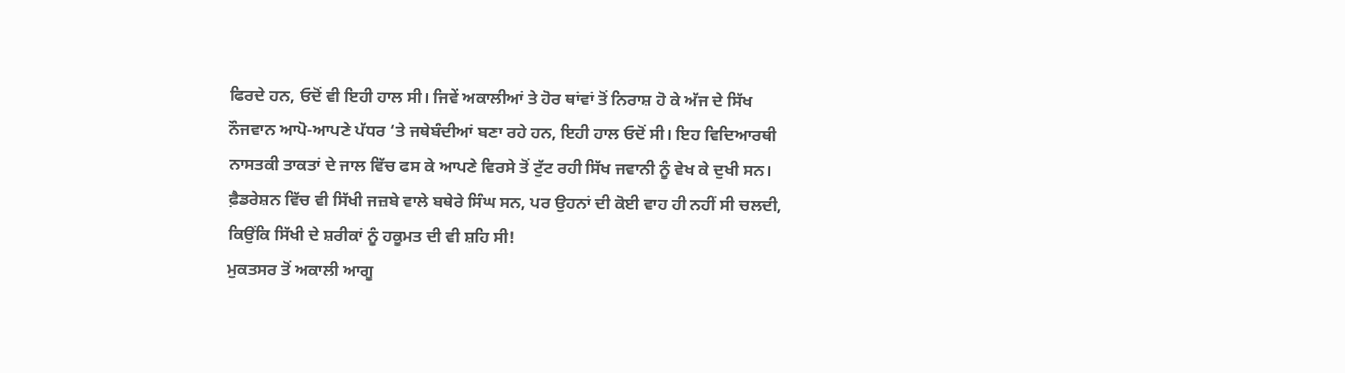ਫਿਰਦੇ ਹਨ, ਓਦੋਂ ਵੀ ਇਹੀ ਹਾਲ ਸੀ। ਜਿਵੇਂ ਅਕਾਲੀਆਂ ਤੇ ਹੋਰ ਥਾਂਵਾਂ ਤੋਂ ਨਿਰਾਸ਼ ਹੋ ਕੇ ਅੱਜ ਦੇ ਸਿੱਖ ਨੌਜਵਾਨ ਆਪੋ-ਆਪਣੇ ਪੱਧਰ ‘ਤੇ ਜਥੇਬੰਦੀਆਂ ਬਣਾ ਰਹੇ ਹਨ, ਇਹੀ ਹਾਲ ਓਦੋਂ ਸੀ। ਇਹ ਵਿਦਿਆਰਥੀ ਨਾਸਤਕੀ ਤਾਕਤਾਂ ਦੇ ਜਾਲ ਵਿੱਚ ਫਸ ਕੇ ਆਪਣੇ ਵਿਰਸੇ ਤੋਂ ਟੁੱਟ ਰਹੀ ਸਿੱਖ ਜਵਾਨੀ ਨੂੰ ਵੇਖ ਕੇ ਦੁਖੀ ਸਨ। ਫ਼ੈਡਰੇਸ਼ਨ ਵਿੱਚ ਵੀ ਸਿੱਖੀ ਜਜ਼ਬੇ ਵਾਲੇ ਬਥੇਰੇ ਸਿੰਘ ਸਨ, ਪਰ ਉਹਨਾਂ ਦੀ ਕੋਈ ਵਾਹ ਹੀ ਨਹੀਂ ਸੀ ਚਲਦੀ, ਕਿਉਂਕਿ ਸਿੱਖੀ ਦੇ ਸ਼ਰੀਕਾਂ ਨੂੰ ਹਕੂਮਤ ਦੀ ਵੀ ਸ਼ਹਿ ਸੀ!
ਮੁਕਤਸਰ ਤੋਂ ਅਕਾਲੀ ਆਗੂ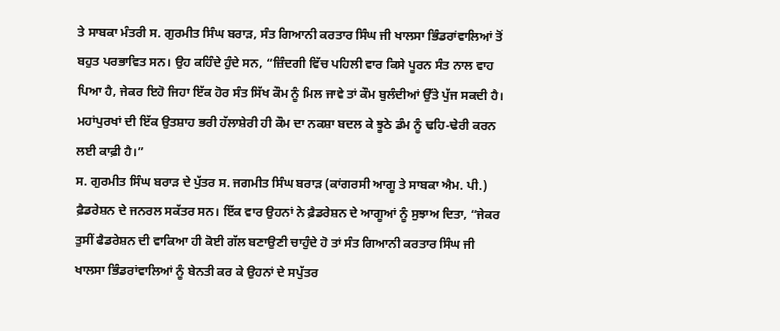ਤੇ ਸਾਬਕਾ ਮੰਤਰੀ ਸ. ਗੁਰਮੀਤ ਸਿੰਘ ਬਰਾੜ, ਸੰਤ ਗਿਆਨੀ ਕਰਤਾਰ ਸਿੰਘ ਜੀ ਖਾਲਸਾ ਭਿੰਡਰਾਂਵਾਲਿਆਂ ਤੋਂ ਬਹੁਤ ਪਰਭਾਵਿਤ ਸਨ। ਉਹ ਕਹਿੰਦੇ ਹੁੰਦੇ ਸਨ, “ਜ਼ਿੰਦਗੀ ਵਿੱਚ ਪਹਿਲੀ ਵਾਰ ਕਿਸੇ ਪੂਰਨ ਸੰਤ ਨਾਲ ਵਾਹ ਪਿਆ ਹੈ, ਜੇਕਰ ਇਹੋ ਜਿਹਾ ਇੱਕ ਹੋਰ ਸੰਤ ਸਿੱਖ ਕੌਮ ਨੂੰ ਮਿਲ ਜਾਵੇ ਤਾਂ ਕੌਮ ਬੁਲੰਦੀਆਂ ਉੱਤੇ ਪੁੱਜ ਸਕਦੀ ਹੈ। ਮਹਾਂਪੁਰਖਾਂ ਦੀ ਇੱਕ ਉਤਸ਼ਾਹ ਭਰੀ ਹੱਲਾਸ਼ੇਰੀ ਹੀ ਕੌਮ ਦਾ ਨਕਸ਼ਾ ਬਦਲ ਕੇ ਝੂਠੇ ਡੰਮ ਨੂੰ ਢਹਿ-ਢੇਰੀ ਕਰਨ ਲਈ ਕਾਫ਼ੀ ਹੈ।”
ਸ. ਗੁਰਮੀਤ ਸਿੰਘ ਬਰਾੜ ਦੇ ਪੁੱਤਰ ਸ. ਜਗਮੀਤ ਸਿੰਘ ਬਰਾੜ (ਕਾਂਗਰਸੀ ਆਗੂ ਤੇ ਸਾਬਕਾ ਐਮ. ਪੀ.) ਫ਼ੈਡਰੇਸ਼ਨ ਦੇ ਜਨਰਲ ਸਕੱਤਰ ਸਨ। ਇੱਕ ਵਾਰ ਉਹਨਾਂ ਨੇ ਫ਼ੈਡਰੇਸ਼ਨ ਦੇ ਆਗੂਆਂ ਨੂੰ ਸੁਝਾਅ ਦਿਤਾ, “ਜੇਕਰ ਤੁਸੀਂ ਫੈਡਰੇਸ਼ਨ ਦੀ ਵਾਕਿਆ ਹੀ ਕੋਈ ਗੱਲ ਬਣਾਉਣੀ ਚਾਹੁੰਦੇ ਹੋ ਤਾਂ ਸੰਤ ਗਿਆਨੀ ਕਰਤਾਰ ਸਿੰਘ ਜੀ ਖਾਲਸਾ ਭਿੰਡਰਾਂਵਾਲਿਆਂ ਨੂੰ ਬੇਨਤੀ ਕਰ ਕੇ ਉਹਨਾਂ ਦੇ ਸਪੁੱਤਰ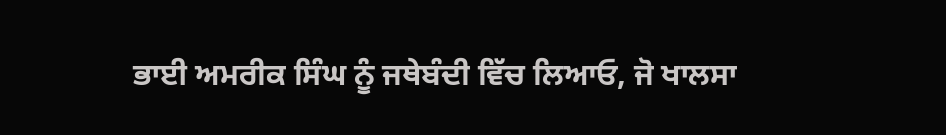ਭਾਈ ਅਮਰੀਕ ਸਿੰਘ ਨੂੰ ਜਥੇਬੰਦੀ ਵਿੱਚ ਲਿਆਓ, ਜੋ ਖਾਲਸਾ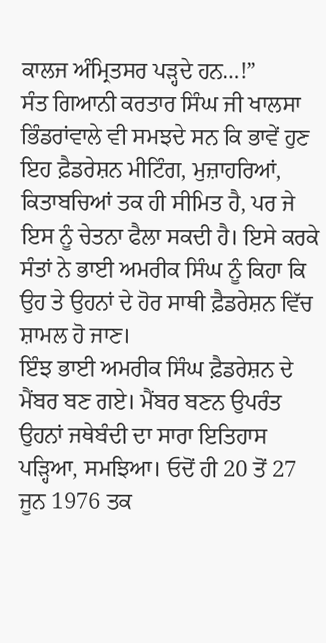ਕਾਲਜ ਅੰਮ੍ਰਿਤਸਰ ਪੜ੍ਹਦੇ ਹਨ…!”
ਸੰਤ ਗਿਆਨੀ ਕਰਤਾਰ ਸਿੰਘ ਜੀ ਖਾਲਸਾ ਭਿੰਡਰਾਂਵਾਲੇ ਵੀ ਸਮਝਦੇ ਸਨ ਕਿ ਭਾਵੇਂ ਹੁਣ ਇਹ ਫ਼ੈਡਰੇਸ਼ਨ ਮੀਟਿੰਗ, ਮੁਜ਼ਾਹਰਿਆਂ, ਕਿਤਾਬਚਿਆਂ ਤਕ ਹੀ ਸੀਮਿਤ ਹੈ, ਪਰ ਜੇ ਇਸ ਨੂੰ ਚੇਤਨਾ ਫੈਲਾ ਸਕਦੀ ਹੈ। ਇਸੇ ਕਰਕੇ ਸੰਤਾਂ ਨੇ ਭਾਈ ਅਮਰੀਕ ਸਿੰਘ ਨੂੰ ਕਿਹਾ ਕਿ ਉਹ ਤੇ ਉਹਨਾਂ ਦੇ ਹੋਰ ਸਾਥੀ ਫ਼ੈਡਰੇਸ਼ਨ ਵਿੱਚ ਸ਼ਾਮਲ ਹੋ ਜਾਣ।
ਇੰਝ ਭਾਈ ਅਮਰੀਕ ਸਿੰਘ ਫ਼ੈਡਰੇਸ਼ਨ ਦੇ ਮੈਂਬਰ ਬਣ ਗਏ। ਮੈਂਬਰ ਬਣਨ ਉਪਰੰਤ ਉਹਨਾਂ ਜਥੇਬੰਦੀ ਦਾ ਸਾਰਾ ਇਤਿਹਾਸ ਪੜ੍ਹਿਆ, ਸਮਝਿਆ। ਓਦੋਂ ਹੀ 20 ਤੋਂ 27 ਜੂਨ 1976 ਤਕ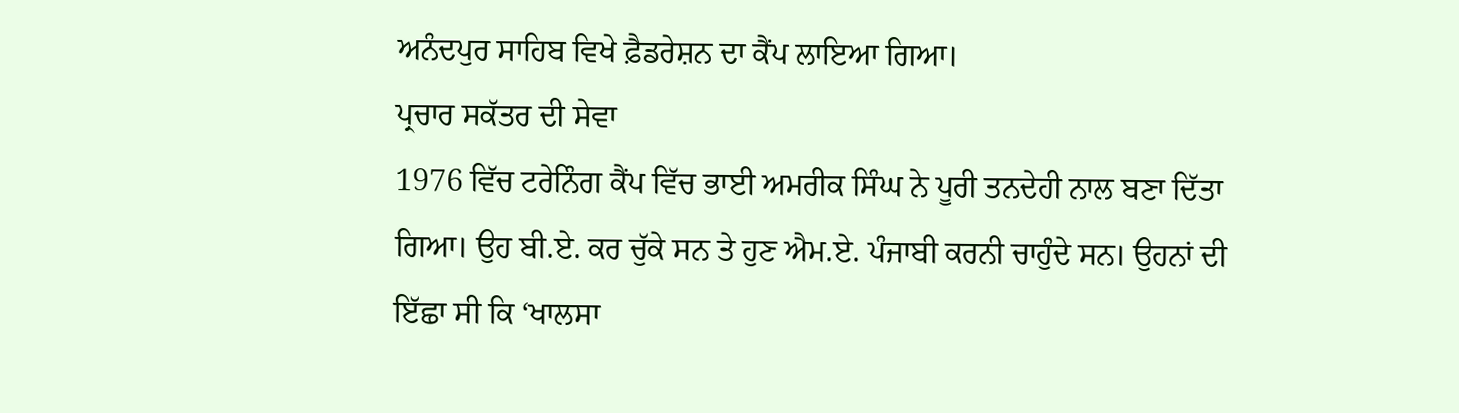ਅਨੰਦਪੁਰ ਸਾਹਿਬ ਵਿਖੇ ਫ਼ੈਡਰੇਸ਼ਨ ਦਾ ਕੈਂਪ ਲਾਇਆ ਗਿਆ।
ਪ੍ਰਚਾਰ ਸਕੱਤਰ ਦੀ ਸੇਵਾ
1976 ਵਿੱਚ ਟਰੇਨਿੰਗ ਕੈਂਪ ਵਿੱਚ ਭਾਈ ਅਮਰੀਕ ਸਿੰਘ ਨੇ ਪੂਰੀ ਤਨਦੇਹੀ ਨਾਲ ਬਣਾ ਦਿੱਤਾ ਗਿਆ। ਉਹ ਬੀ.ਏ. ਕਰ ਚੁੱਕੇ ਸਨ ਤੇ ਹੁਣ ਐਮ.ਏ. ਪੰਜਾਬੀ ਕਰਨੀ ਚਾਹੁੰਦੇ ਸਨ। ਉਹਨਾਂ ਦੀ ਇੱਛਾ ਸੀ ਕਿ ‘ਖਾਲਸਾ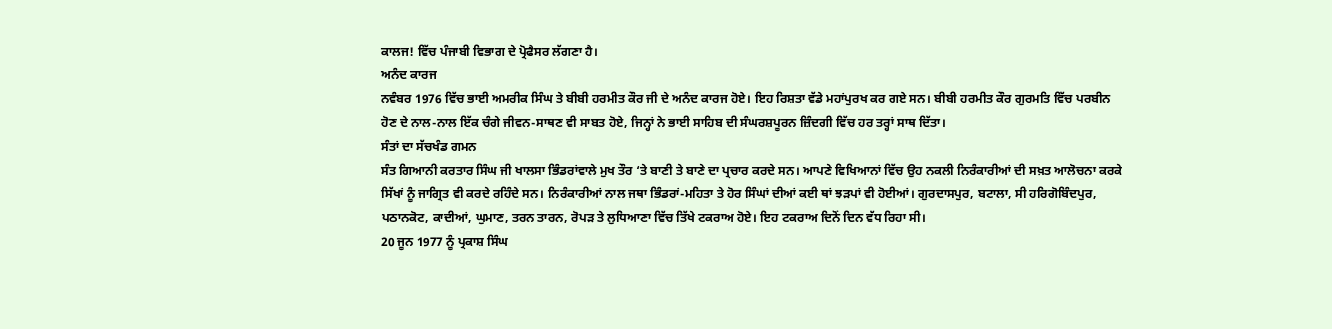ਕਾਲਜ! ਵਿੱਚ ਪੰਜਾਬੀ ਵਿਭਾਗ ਦੇ ਪ੍ਰੋਫੈਸਰ ਲੱਗਣਾ ਹੈ।
ਅਨੰਦ ਕਾਰਜ
ਨਵੰਬਰ 1976 ਵਿੱਚ ਭਾਈ ਅਮਰੀਕ ਸਿੰਘ ਤੇ ਬੀਬੀ ਹਰਮੀਤ ਕੌਰ ਜੀ ਦੇ ਅਨੰਦ ਕਾਰਜ ਹੋਏ। ਇਹ ਰਿਸ਼ਤਾ ਵੱਡੇ ਮਹਾਂਪੁਰਖ ਕਰ ਗਏ ਸਨ। ਬੀਬੀ ਹਰਮੀਤ ਕੌਰ ਗੁਰਮਤਿ ਵਿੱਚ ਪਰਬੀਨ ਹੋਣ ਦੇ ਨਾਲ-ਨਾਲ ਇੱਕ ਚੰਗੇ ਜੀਵਨ-ਸਾਥਣ ਵੀ ਸਾਬਤ ਹੋਏ, ਜਿਨ੍ਹਾਂ ਨੇ ਭਾਈ ਸਾਹਿਬ ਦੀ ਸੰਘਰਸ਼ਪੂਰਨ ਜ਼ਿੰਦਗੀ ਵਿੱਚ ਹਰ ਤਰ੍ਹਾਂ ਸਾਥ ਦਿੱਤਾ।
ਸੰਤਾਂ ਦਾ ਸੱਚਖੰਡ ਗਮਨ
ਸੰਤ ਗਿਆਨੀ ਕਰਤਾਰ ਸਿੰਘ ਜੀ ਖਾਲਸਾ ਭਿੰਡਰਾਂਵਾਲੇ ਮੁਖ ਤੌਰ ‘ਤੇ ਬਾਣੀ ਤੇ ਬਾਣੇ ਦਾ ਪ੍ਰਚਾਰ ਕਰਦੇ ਸਨ। ਆਪਣੇ ਵਿਖਿਆਨਾਂ ਵਿੱਚ ਉਹ ਨਕਲੀ ਨਿਰੰਕਾਰੀਆਂ ਦੀ ਸਖ਼ਤ ਆਲੋਚਨਾ ਕਰਕੇ ਸਿੱਖਾਂ ਨੂੰ ਜਾਗ੍ਰਿਤ ਵੀ ਕਰਦੇ ਰਹਿੰਦੇ ਸਨ। ਨਿਰੰਕਾਰੀਆਂ ਨਾਲ ਜਥਾ ਭਿੰਡਰਾਂ-ਮਹਿਤਾ ਤੇ ਹੋਰ ਸਿੰਘਾਂ ਦੀਆਂ ਕਈ ਥਾਂ ਝੜਪਾਂ ਵੀ ਹੋਈਆਂ। ਗੁਰਦਾਸਪੁਰ, ਬਟਾਲਾ, ਸੀ ਹਰਿਗੋਬਿੰਦਪੁਰ, ਪਠਾਨਕੋਟ, ਕਾਦੀਆਂ, ਘੁਮਾਣ, ਤਰਨ ਤਾਰਨ, ਰੋਪੜ ਤੇ ਲੁਧਿਆਣਾ ਵਿੱਚ ਤਿੱਖੇ ਟਕਰਾਅ ਹੋਏ। ਇਹ ਟਕਰਾਅ ਦਿਨੋਂ ਦਿਨ ਵੱਧ ਰਿਹਾ ਸੀ।
20 ਜੂਨ 1977 ਨੂੰ ਪ੍ਰਕਾਸ਼ ਸਿੰਘ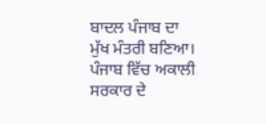ਬਾਦਲ ਪੰਜਾਬ ਦਾ ਮੁੱਖ ਮੰਤਰੀ ਬਣਿਆ। ਪੰਜਾਬ ਵਿੱਚ ਅਕਾਲੀ ਸਰਕਾਰ ਦੇ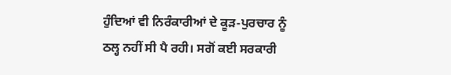ਹੁੰਦਿਆਂ ਵੀ ਨਿਰੰਕਾਰੀਆਂ ਦੇ ਕੂੜ-ਪੁਰਚਾਰ ਨੂੰ ਠਲ੍ਹ ਨਹੀਂ ਸੀ ਪੈ ਰਹੀ। ਸਗੋਂ ਕਈ ਸਰਕਾਰੀ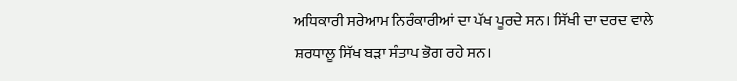ਅਧਿਕਾਰੀ ਸਰੇਆਮ ਨਿਰੰਕਾਰੀਆਂ ਦਾ ਪੱਖ ਪੂਰਦੇ ਸਨ। ਸਿੱਖੀ ਦਾ ਦਰਦ ਵਾਲੇ ਸ਼ਰਧਾਲੂ ਸਿੱਖ ਬੜਾ ਸੰਤਾਪ ਭੋਗ ਰਹੇ ਸਨ।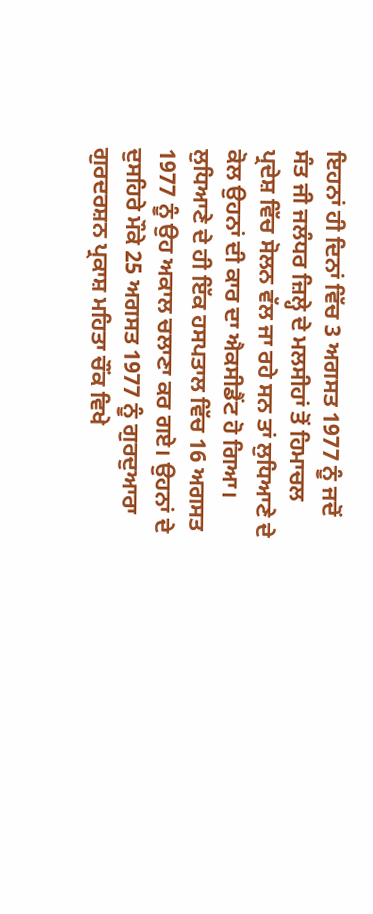ਇਹਨਾਂ ਹੀ ਦਿਨਾਂ ਵਿੱਚ 3 ਅਗਸਤ 1977 ਨੂੰ ਜਦੋਂ ਸੰਤ ਜੀ ਜਲੰਧਰ ਜ਼ਿਲ੍ਹੇ ਦੇ ਮਲਸੀਹਾਂ ਤੋਂ ਹਿਮਾਚਲ ਪ੍ਰਦੇਸ਼ ਵਿੱਚ ਸੋਲਨ ਵੱਲ ਜਾ ਰਹੇ ਸਨ ਤਾਂ ਲੁਧਿਆਣੇ ਦੇ ਕੋਲ ਉਹਨਾਂ ਦੀ ਕਾਰ ਦਾ ਐਕਸੀਡੈਂਟ ਹੋ ਗਿਆ। ਲੁਧਿਆਣੇ ਦੇ ਹੀ ਇੱਕ ਹਸਪਤਾਲ ਵਿੱਚ 16 ਅਗਸਤ 1977 ਨੂੰ ਉਹ ਅਕਾਲ ਚਲਾਣਾ ਕਰ ਗਏ। ਉਹਨਾਂ ਦੇ ਦੁਸਹਿਰੇ ਮੌਕੇ 25 ਅਗਸਤ 1977 ਨੂੰ ਗੁਰਦੁਆਰਾ ਗੁਰਦਰਸ਼ਨ ਪ੍ਰਕਾਸ਼ ਮਹਿਤਾ ਚੌਂਕ ਵਿਖੇ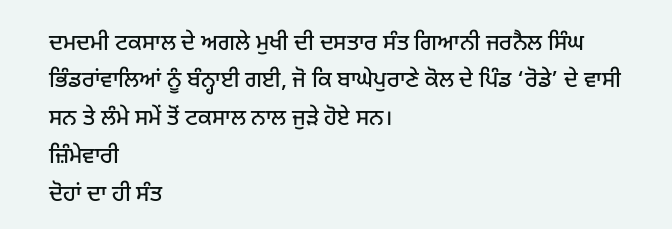ਦਮਦਮੀ ਟਕਸਾਲ ਦੇ ਅਗਲੇ ਮੁਖੀ ਦੀ ਦਸਤਾਰ ਸੰਤ ਗਿਆਨੀ ਜਰਨੈਲ ਸਿੰਘ ਭਿੰਡਰਾਂਵਾਲਿਆਂ ਨੂੰ ਬੰਨ੍ਹਾਈ ਗਈ, ਜੋ ਕਿ ਬਾਘੇਪੁਰਾਣੇ ਕੋਲ ਦੇ ਪਿੰਡ ‘ਰੋਡੇ’ ਦੇ ਵਾਸੀ ਸਨ ਤੇ ਲੰਮੇ ਸਮੇਂ ਤੋਂ ਟਕਸਾਲ ਨਾਲ ਜੁੜੇ ਹੋਏ ਸਨ।
ਜ਼ਿੰਮੇਵਾਰੀ
ਦੋਹਾਂ ਦਾ ਹੀ ਸੰਤ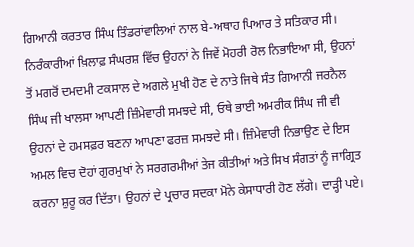ਗਿਆਨੀ ਕਰਤਾਰ ਸਿੰਘ ਤਿੰਡਰਾਂਵਾਲਿਆਂ ਨਾਲ ਬੇ-ਅਥਾਹ ਪਿਆਰ ਤੇ ਸਤਿਕਾਰ ਸੀ। ਨਿਰੰਕਾਰੀਆਂ ਖ਼ਿਲਾਫ਼ ਸੰਘਰਸ਼ ਵਿੱਚ ਉਹਨਾਂ ਨੇ ਜਿਵੇਂ ਮੋਹਰੀ ਰੋਲ ਨਿਭਾਇਆ ਸੀ, ਉਹਨਾਂ ਤੋਂ ਮਗਰੋਂ ਦਮਦਮੀ ਟਕਸਾਲ ਦੇ ਅਗਲੇ ਮੁਖੀ ਹੋਣ ਦੇ ਨਾਤੇ ਜਿਥੇ ਸੰਤ ਗਿਆਨੀ ਜਰਨੈਲ ਸਿੰਘ ਜੀ ਖਾਲਸਾ ਆਪਣੀ ਜ਼ਿੰਮੇਵਾਰੀ ਸਮਝਦੇ ਸੀ, ਓਥੇ ਭਾਈ ਅਮਰੀਕ ਸਿੰਘ ਜੀ ਵੀ ਉਹਨਾਂ ਦੇ ਹਮਸਫ਼ਰ ਬਣਨਾ ਆਪਣਾ ਫਰਜ਼ ਸਮਝਦੇ ਸੀ। ਜ਼ਿੰਮੇਵਾਰੀ ਨਿਭਾਉਣ ਦੇ ਇਸ ਅਮਲ ਵਿਚ ਦੋਹਾਂ ਗੁਰਮੁਖਾਂ ਨੇ ਸਰਗਰਮੀਆਂ ਤੇਜ ਕੀਤੀਆਂ ਅਤੇ ਸਿਖ ਸੰਗਤਾਂ ਨੂੰ ਜਾਗ੍ਰਿਤ ਕਰਨਾ ਸ਼ੁਰੂ ਕਰ ਦਿੱਤਾ। ਉਹਨਾਂ ਦੇ ਪ੍ਰਚਾਰ ਸਦਕਾ ਮੋਨੇ ਕੇਸਾਧਾਰੀ ਹੋਣ ਲੱਗੇ। ਦਾੜ੍ਹੀ ਪਏ।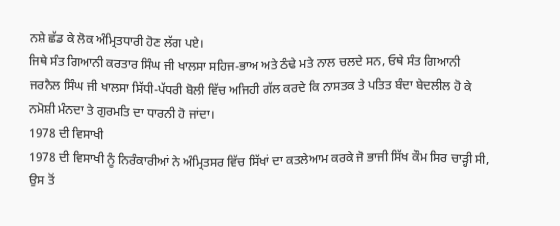ਨਸ਼ੇ ਛੱਡ ਕੇ ਲੋਕ ਅੰਮ੍ਰਿਤਧਾਰੀ ਹੋਣ ਲੱਗ ਪਏ।
ਜਿਥੇ ਸੰਤ ਗਿਆਨੀ ਕਰਤਾਰ ਸਿੰਘ ਜੀ ਖਾਲਸਾ ਸਹਿਜ-ਭਾਅ ਅਤੇ ਠੰਢੇ ਮਤੇ ਨਾਲ ਚਲਦੇ ਸਨ, ਓਥੇ ਸੰਤ ਗਿਆਨੀ ਜਰਨੈਲ ਸਿੰਘ ਜੀ ਖਾਲਸਾ ਸਿੱਧੀ-ਪੱਧਰੀ ਬੋਲੀ ਵਿੱਚ ਅਜਿਹੀ ਗੱਲ ਕਰਦੇ ਕਿ ਨਾਸਤਕ ਤੇ ਪਤਿਤ ਬੰਦਾ ਬੇਦਲੀਲ ਹੋ ਕੇ ਨਮੋਸ਼ੀ ਮੰਨਦਾ ਤੇ ਗੁਰਮਤਿ ਦਾ ਧਾਰਨੀ ਹੋ ਜਾਂਦਾ।
1978 ਦੀ ਵਿਸਾਖੀ
1978 ਦੀ ਵਿਸਾਖੀ ਨੂੰ ਨਿਰੰਕਾਰੀਆਂ ਨੇ ਅੰਮ੍ਰਿਤਸਰ ਵਿੱਚ ਸਿੱਖਾਂ ਦਾ ਕਤਲੇਆਮ ਕਰਕੇ ਜੋ ਭਾਜੀ ਸਿੱਖ ਕੌਮ ਸਿਰ ਚਾੜ੍ਹੀ ਸੀ, ਉਸ ਤੋਂ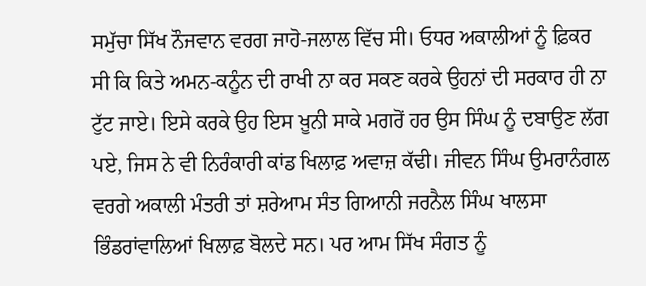ਸਮੁੱਚਾ ਸਿੱਖ ਨੌਜਵਾਨ ਵਰਗ ਜਾਹੋ-ਜਲਾਲ ਵਿੱਚ ਸੀ। ਓਧਰ ਅਕਾਲੀਆਂ ਨੂੰ ਫ਼ਿਕਰ ਸੀ ਕਿ ਕਿਤੇ ਅਮਨ-ਕਨੂੰਨ ਦੀ ਰਾਖੀ ਨਾ ਕਰ ਸਕਣ ਕਰਕੇ ਉਹਨਾਂ ਦੀ ਸਰਕਾਰ ਹੀ ਨਾ ਟੁੱਟ ਜਾਏ। ਇਸੇ ਕਰਕੇ ਉਹ ਇਸ ਖ਼ੂਨੀ ਸਾਕੇ ਮਗਰੋਂ ਹਰ ਉਸ ਸਿੰਘ ਨੂੰ ਦਬਾਉਣ ਲੱਗ ਪਏ, ਜਿਸ ਨੇ ਵੀ ਨਿਰੰਕਾਰੀ ਕਾਂਡ ਖਿਲਾਫ਼ ਅਵਾਜ਼ ਕੱਢੀ। ਜੀਵਨ ਸਿੰਘ ਉਮਰਾਨੰਗਲ ਵਰਗੇ ਅਕਾਲੀ ਮੰਤਰੀ ਤਾਂ ਸ਼ਰੇਆਮ ਸੰਤ ਗਿਆਨੀ ਜਰਨੈਲ ਸਿੰਘ ਖਾਲਸਾ ਭਿੰਡਰਾਂਵਾਲਿਆਂ ਖਿਲਾਫ਼ ਬੋਲਦੇ ਸਨ। ਪਰ ਆਮ ਸਿੱਖ ਸੰਗਤ ਨੂੰ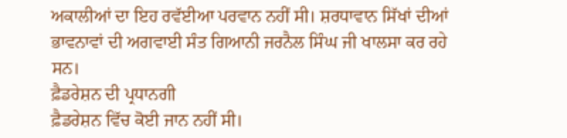ਅਕਾਲੀਆਂ ਦਾ ਇਹ ਰਵੱਈਆ ਪਰਵਾਨ ਨਹੀਂ ਸੀ। ਸ਼ਰਧਾਵਾਨ ਸਿੱਖਾਂ ਦੀਆਂ ਭਾਵਨਾਵਾਂ ਦੀ ਅਗਵਾਈ ਸੰਤ ਗਿਆਨੀ ਜਰਨੈਲ ਸਿੰਘ ਜੀ ਖਾਲਸਾ ਕਰ ਰਹੇ ਸਨ।
ਫ਼ੈਡਰੇਸ਼ਨ ਦੀ ਪ੍ਰਧਾਨਗੀ
ਫ਼ੈਡਰੇਸ਼ਨ ਵਿੱਚ ਕੋਈ ਜਾਨ ਨਹੀਂ ਸੀ।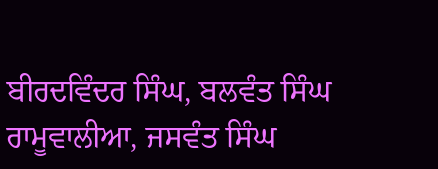ਬੀਰਦਵਿੰਦਰ ਸਿੰਘ, ਬਲਵੰਤ ਸਿੰਘ ਰਾਮੂਵਾਲੀਆ, ਜਸਵੰਤ ਸਿੰਘ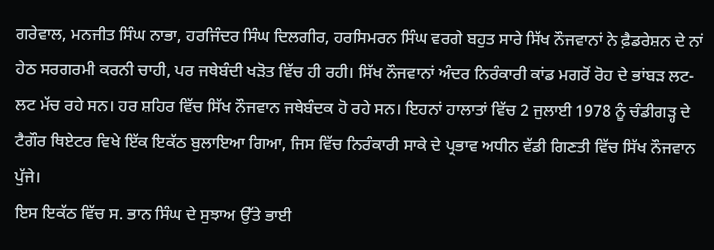ਗਰੇਵਾਲ, ਮਨਜੀਤ ਸਿੰਘ ਨਾਭਾ, ਹਰਜਿੰਦਰ ਸਿੰਘ ਦਿਲਗੀਰ, ਹਰਸਿਮਰਨ ਸਿੰਘ ਵਰਗੇ ਬਹੁਤ ਸਾਰੇ ਸਿੱਖ ਨੌਜਵਾਨਾਂ ਨੇ ਫ਼ੈਡਰੇਸ਼ਨ ਦੇ ਨਾਂ ਹੇਠ ਸਰਗਰਮੀ ਕਰਨੀ ਚਾਹੀ, ਪਰ ਜਥੇਬੰਦੀ ਖੜੋਤ ਵਿੱਚ ਹੀ ਰਹੀ। ਸਿੱਖ ਨੌਜਵਾਨਾਂ ਅੰਦਰ ਨਿਰੰਕਾਰੀ ਕਾਂਡ ਮਗਰੋਂ ਰੋਹ ਦੇ ਭਾਂਬੜ ਲਟ-ਲਟ ਮੱਚ ਰਹੇ ਸਨ। ਹਰ ਸ਼ਹਿਰ ਵਿੱਚ ਸਿੱਖ ਨੌਜਵਾਨ ਜਥੇਬੰਦਕ ਹੋ ਰਹੇ ਸਨ। ਇਹਨਾਂ ਹਾਲਾਤਾਂ ਵਿੱਚ 2 ਜੁਲਾਈ 1978 ਨੂੰ ਚੰਡੀਗੜ੍ਹ ਦੇ ਟੈਗੌਰ ਥਿਏਟਰ ਵਿਖੇ ਇੱਕ ਇਕੱਠ ਬੁਲਾਇਆ ਗਿਆ, ਜਿਸ ਵਿੱਚ ਨਿਰੰਕਾਰੀ ਸਾਕੇ ਦੇ ਪ੍ਰਭਾਵ ਅਧੀਨ ਵੱਡੀ ਗਿਣਤੀ ਵਿੱਚ ਸਿੱਖ ਨੌਜਵਾਨ ਪੁੱਜੇ।
ਇਸ ਇਕੱਠ ਵਿੱਚ ਸ. ਭਾਨ ਸਿੰਘ ਦੇ ਸੁਝਾਅ ਉੱਤੇ ਭਾਈ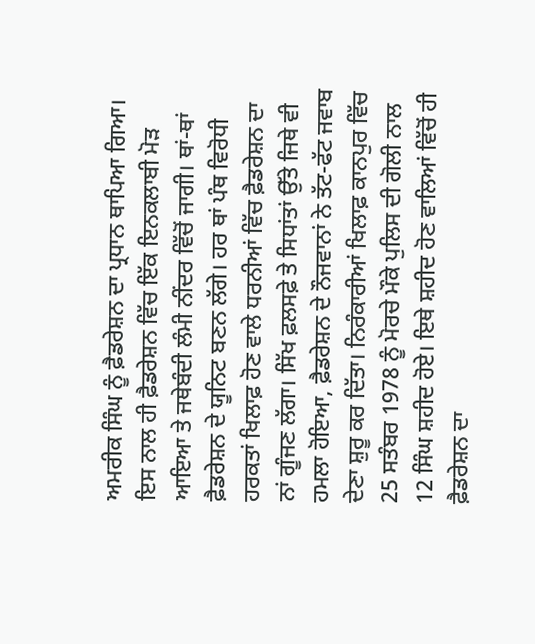ਅਮਰੀਕ ਸਿੰਘ ਨੂੰ ਫ਼ੈਡਰੇਸ਼ਨ ਦਾ ਪ੍ਰਧਾਨ ਥਾਪਿਆ ਗਿਆ। ਇਸ ਨਾਲ ਹੀ ਫ਼ੈਡਰੇਸ਼ਨ ਵਿੱਚ ਇੱਕ ਇਨਕਲਾਬੀ ਮੋੜ ਆਇਆ ਤੇ ਜਥੇਬੰਦੀ ਲੰਮੀ ਨੀਂਦਰ ਵਿੱਚੋਂ ਜਾਗੀ। ਥਾਂ-ਥਾਂ ਫ਼ੈਡਰੇਸ਼ਨ ਦੇ ਯੂਨਿਟ ਬਣਨ ਲੱਗੇ। ਹਰ ਥਾਂ ਪੰਥ ਵਿਰੋਧੀ ਹਰਕਤਾਂ ਖਿਲਾਫ਼ ਹੋਣ ਵਾਲੇ ਧਰਨੀਆਂ ਵਿੱਚ ਫ਼ੈਡਰੇਸ਼ਨ ਦਾ ਨਾਂ ਗੂੰਜਣ ਲੱਗਾ। ਸਿੱਖ ਫ਼ਲਸਫ਼ੇ ਤੇ ਸਿਧਾਂਤਾਂ ਉੱਤੇ ਜਿਥੇ ਵੀ ਹਮਲਾ ਹੋਇਆ, ਫ਼ੈਡਰੇਸ਼ਨ ਦੇ ਨੌਜਵਾਨਾਂ ਨੇ ਤੱਟ-ਫੱਟ ਜਵਾਬ ਦੇਣਾ ਸ਼ੁਰੂ ਕਰ ਦਿੱਤਾ। ਨਿਰੰਕਾਰੀਆਂ ਖਿਲਾਫ਼ ਕਾਨਪੁਰ ਵਿੱਚ 25 ਸਤੰਬਰ 1978 ਨੂੰ ਮੋਰਚੇ ਮੌਕੇ ਪੁਲਿਸ ਦੀ ਗੋਲੀ ਨਾਲ 12 ਸਿੰਘ ਸ਼ਹੀਦ ਹੋਏ। ਇਥੇ ਸ਼ਹੀਦ ਹੋਣ ਵਾਲਿਆਂ ਵਿੱਚੋਂ ਹੀ ਫ਼ੈਡਰੇਸ਼ਨ ਦਾ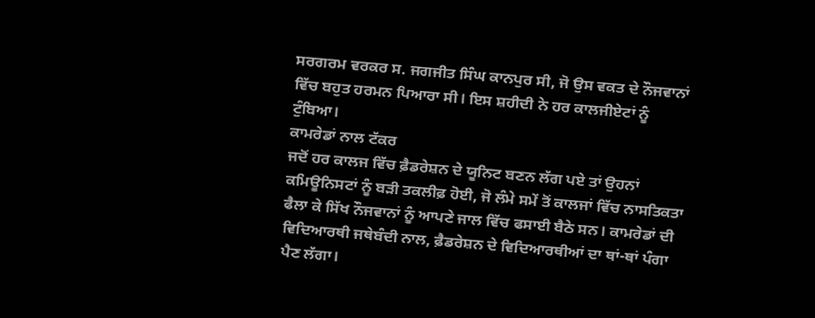ਸਰਗਰਮ ਵਰਕਰ ਸ. ਜਗਜੀਤ ਸਿੰਘ ਕਾਨਪੁਰ ਸੀ, ਜੋ ਉਸ ਵਕਤ ਦੇ ਨੌਜਵਾਨਾਂ ਵਿੱਚ ਬਹੁਤ ਹਰਮਨ ਪਿਆਰਾ ਸੀ। ਇਸ ਸ਼ਹੀਦੀ ਨੇ ਹਰ ਕਾਲਜੀਏਟਾਂ ਨੂੰ ਟੁੰਬਿਆ।
ਕਾਮਰੇਡਾਂ ਨਾਲ ਟੱਕਰ
ਜਦੋਂ ਹਰ ਕਾਲਜ ਵਿੱਚ ਫ਼ੈਡਰੇਸ਼ਨ ਦੇ ਯੂਨਿਟ ਬਣਨ ਲੱਗ ਪਏ ਤਾਂ ਉਹਨਾਂ ਕਮਿਊਨਿਸਟਾਂ ਨੂੰ ਬੜੀ ਤਕਲੀਫ਼ ਹੋਈ, ਜੋ ਲੰਮੇ ਸਮੇਂ ਤੋਂ ਕਾਲਜਾਂ ਵਿੱਚ ਨਾਸਤਿਕਤਾ ਫੈਲਾ ਕੇ ਸਿੱਖ ਨੌਜਵਾਨਾਂ ਨੂੰ ਆਪਣੇ ਜਾਲ ਵਿੱਚ ਫਸਾਈ ਬੈਠੇ ਸਨ। ਕਾਮਰੇਡਾਂ ਦੀ ਵਿਦਿਆਰਥੀ ਜਥੇਬੰਦੀ ਨਾਲ, ਫ਼ੈਡਰੇਸ਼ਨ ਦੇ ਵਿਦਿਆਰਥੀਆਂ ਦਾ ਥਾਂ-ਥਾਂ ਪੰਗਾ ਪੈਣ ਲੱਗਾ।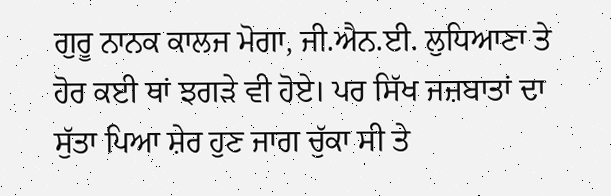ਗੁਰੂ ਨਾਨਕ ਕਾਲਜ ਮੋਗਾ, ਜੀ.ਐਨ.ਈ. ਲੁਧਿਆਣਾ ਤੇ ਹੋਰ ਕਈ ਥਾਂ ਝਗੜੇ ਵੀ ਹੋਏ। ਪਰ ਸਿੱਖ ਜਜ਼ਬਾਤਾਂ ਦਾ ਸੁੱਤਾ ਪਿਆ ਸ਼ੇਰ ਹੁਣ ਜਾਗ ਚੁੱਕਾ ਸੀ ਤੇ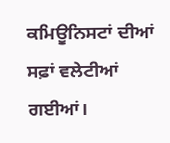ਕਮਿਊਨਿਸਟਾਂ ਦੀਆਂ ਸਫ਼ਾਂ ਵਲੇਟੀਆਂ ਗਈਆਂ।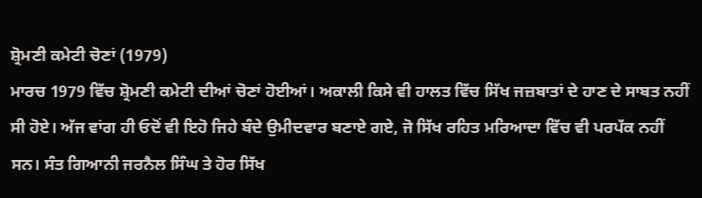ਸ਼੍ਰੋਮਣੀ ਕਮੇਟੀ ਚੋਣਾਂ (1979)
ਮਾਰਚ 1979 ਵਿੱਚ ਸ਼੍ਰੋਮਣੀ ਕਮੇਟੀ ਦੀਆਂ ਚੋਣਾਂ ਹੋਈਆਂ। ਅਕਾਲੀ ਕਿਸੇ ਵੀ ਹਾਲਤ ਵਿੱਚ ਸਿੱਖ ਜਜ਼ਬਾਤਾਂ ਦੇ ਹਾਣ ਦੇ ਸਾਬਤ ਨਹੀਂ ਸੀ ਹੋਏ। ਅੱਜ ਵਾਂਗ ਹੀ ਓਦੋਂ ਵੀ ਇਹੋ ਜਿਹੇ ਬੰਦੇ ਉਮੀਦਵਾਰ ਬਣਾਏ ਗਏ, ਜੋ ਸਿੱਖ ਰਹਿਤ ਮਰਿਆਦਾ ਵਿੱਚ ਵੀ ਪਰਪੱਕ ਨਹੀਂ ਸਨ। ਸੰਤ ਗਿਆਨੀ ਜਰਨੈਲ ਸਿੰਘ ਤੇ ਹੋਰ ਸਿੱਖ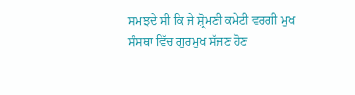ਸਮਝਦੇ ਸੀ ਕਿ ਜੇ ਸ਼੍ਰੋਮਣੀ ਕਮੇਟੀ ਵਰਗੀ ਮੁਖ ਸੰਸਥਾ ਵਿੱਚ ਗੁਰਮੁਖ ਸੱਜਣ ਹੋਣ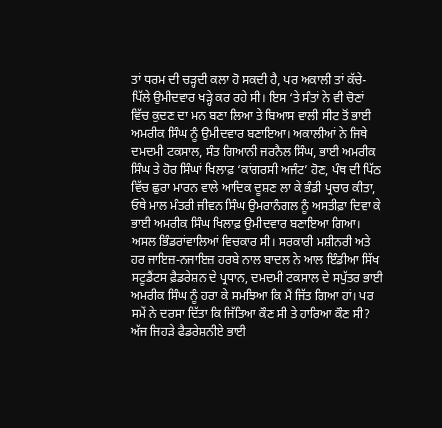ਤਾਂ ਧਰਮ ਦੀ ਚੜ੍ਹਦੀ ਕਲਾ ਹੋ ਸਕਦੀ ਹੈ, ਪਰ ਅਕਾਲੀ ਤਾਂ ਕੱਚੇ- ਪਿੱਲੇ ਉਮੀਦਵਾਰ ਖੜ੍ਹੇ ਕਰ ਰਹੇ ਸੀ। ਇਸ ‘ਤੇ ਸੰਤਾਂ ਨੇ ਵੀ ਚੋਣਾਂ ਵਿੱਚ ਕੁਦਣ ਦਾ ਮਨ ਬਣਾ ਲਿਆ ਤੇ ਬਿਆਸ ਵਾਲੀ ਸੀਟ ਤੋਂ ਭਾਈ ਅਮਰੀਕ ਸਿੰਘ ਨੂੰ ਉਮੀਦਵਾਰ ਬਣਾਇਆ। ਅਕਾਲੀਆਂ ਨੇ ਜਿਥੇ ਦਮਦਮੀ ਟਕਸਾਲ, ਸੰਤ ਗਿਆਨੀ ਜਰਨੈਲ ਸਿੰਘ, ਭਾਈ ਅਮਰੀਕ ਸਿੰਘ ਤੇ ਹੋਰ ਸਿੰਘਾਂ ਖਿਲਾਫ਼ ‘ਕਾਂਗਰਸੀ ਅਜੰਟ’ ਹੋਣ, ਪੰਥ ਦੀ ਪਿੱਠ ਵਿੱਚ ਛੁਰਾ ਮਾਰਨ ਵਾਲੇ ਆਦਿਕ ਦੂਸ਼ਣ ਲਾ ਕੇ ਭੰਡੀ ਪ੍ਰਚਾਰ ਕੀਤਾ, ਓਥੇ ਮਾਲ ਮੰਤਰੀ ਜੀਵਨ ਸਿੰਘ ਉਮਰਾਨੰਗਲ ਨੂੰ ਅਸਤੀਫ਼ਾ ਦਿਵਾ ਕੇ ਭਾਈ ਅਮਰੀਕ ਸਿੰਘ ਖਿਲਾਫ਼ ਉਮੀਦਵਾਰ ਬਣਾਇਆ ਗਿਆ। ਅਸਲ ਭਿੰਡਰਾਂਵਾਲਿਆਂ ਵਿਚਕਾਰ ਸੀ। ਸਰਕਾਰੀ ਮਸ਼ੀਨਰੀ ਅਤੇ ਹਰ ਜਾਇਜ਼-ਨਜਾਇਜ਼ ਹਰਬੇ ਨਾਲ ਬਾਦਲ ਨੇ ਆਲ ਇੰਡੀਆ ਸਿੱਖ ਸਟੂਡੈਂਟਸ ਫ਼ੈਡਰੇਸ਼ਨ ਦੇ ਪ੍ਰਧਾਨ, ਦਮਦਮੀ ਟਕਸਾਲ ਦੇ ਸਪੁੱਤਰ ਭਾਈ ਅਮਰੀਕ ਸਿੰਘ ਨੂੰ ਹਰਾ ਕੇ ਸਮਝਿਆ ਕਿ ਮੈਂ ਜਿੱਤ ਗਿਆ ਹਾਂ। ਪਰ ਸਮੇਂ ਨੇ ਦਰਸਾ ਦਿੱਤਾ ਕਿ ਜਿੱਤਿਆ ਕੌਣ ਸੀ ਤੇ ਹਾਰਿਆ ਕੌਣ ਸੀ?
ਅੱਜ ਜਿਹੜੇ ਫੈਡਰੇਸ਼ਨੀਏ ਭਾਈ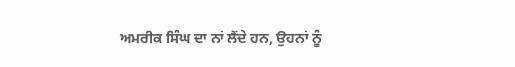ਅਮਰੀਕ ਸਿੰਘ ਦਾ ਨਾਂ ਲੈਂਦੇ ਹਨ, ਉਹਨਾਂ ਨੂੰ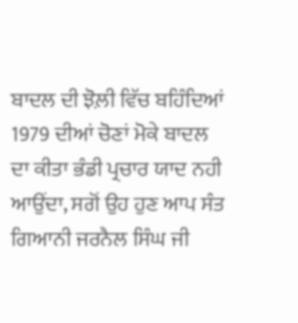ਬਾਦਲ ਦੀ ਝੋਲ਼ੀ ਵਿੱਚ ਬਹਿੰਦਿਆਂ 1979 ਦੀਆਂ ਚੋਣਾਂ ਮੋਕੇ ਬਾਦਲ ਦਾ ਕੀਤਾ ਭੰਡੀ ਪ੍ਰਚਾਰ ਯਾਦ ਨਹੀ ਆਉਂਦਾ, ਸਗੋਂ ਉਹ ਹੁਣ ਆਪ ਸੰਤ ਗਿਆਨੀ ਜਰਨੈਲ ਸਿੰਘ ਜੀ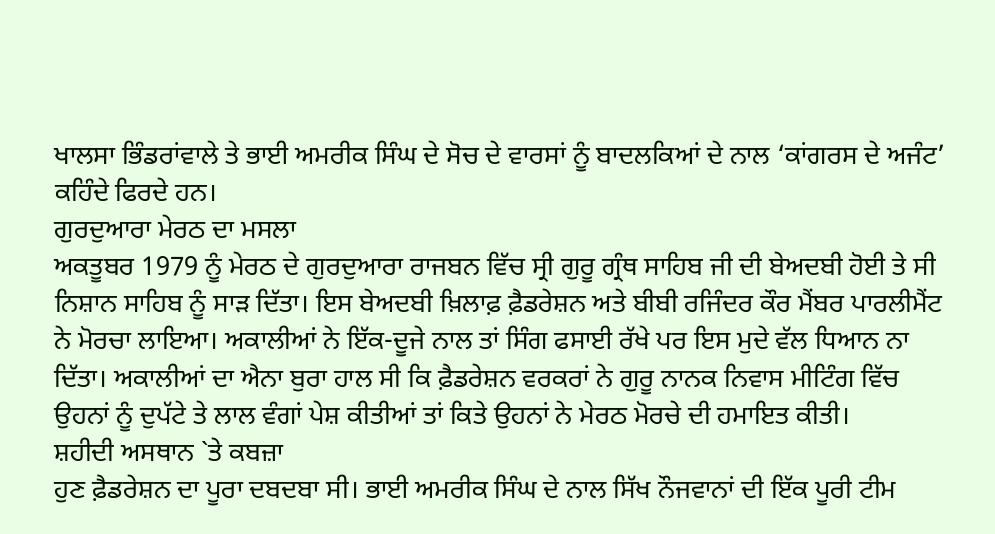ਖਾਲਸਾ ਭਿੰਡਰਾਂਵਾਲੇ ਤੇ ਭਾਈ ਅਮਰੀਕ ਸਿੰਘ ਦੇ ਸੋਚ ਦੇ ਵਾਰਸਾਂ ਨੂੰ ਬਾਦਲਕਿਆਂ ਦੇ ਨਾਲ ‘ਕਾਂਗਰਸ ਦੇ ਅਜੰਟ’ ਕਹਿੰਦੇ ਫਿਰਦੇ ਹਨ।
ਗੁਰਦੁਆਰਾ ਮੇਰਠ ਦਾ ਮਸਲਾ
ਅਕਤੂਬਰ 1979 ਨੂੰ ਮੇਰਠ ਦੇ ਗੁਰਦੁਆਰਾ ਰਾਜਬਨ ਵਿੱਚ ਸ੍ਰੀ ਗੁਰੂ ਗ੍ਰੰਥ ਸਾਹਿਬ ਜੀ ਦੀ ਬੇਅਦਬੀ ਹੋਈ ਤੇ ਸੀ ਨਿਸ਼ਾਨ ਸਾਹਿਬ ਨੂੰ ਸਾੜ ਦਿੱਤਾ। ਇਸ ਬੇਅਦਬੀ ਖ਼ਿਲਾਫ਼ ਫ਼ੈਡਰੇਸ਼ਨ ਅਤੇ ਬੀਬੀ ਰਜਿੰਦਰ ਕੌਰ ਮੈਂਬਰ ਪਾਰਲੀਮੈਂਟ ਨੇ ਮੋਰਚਾ ਲਾਇਆ। ਅਕਾਲੀਆਂ ਨੇ ਇੱਕ-ਦੂਜੇ ਨਾਲ ਤਾਂ ਸਿੰਗ ਫਸਾਈ ਰੱਖੇ ਪਰ ਇਸ ਮੁਦੇ ਵੱਲ ਧਿਆਨ ਨਾ ਦਿੱਤਾ। ਅਕਾਲੀਆਂ ਦਾ ਐਨਾ ਬੁਰਾ ਹਾਲ ਸੀ ਕਿ ਫ਼ੈਡਰੇਸ਼ਨ ਵਰਕਰਾਂ ਨੇ ਗੁਰੂ ਨਾਨਕ ਨਿਵਾਸ ਮੀਟਿੰਗ ਵਿੱਚ ਉਹਨਾਂ ਨੂੰ ਦੁਪੱਟੇ ਤੇ ਲਾਲ ਵੰਗਾਂ ਪੇਸ਼ ਕੀਤੀਆਂ ਤਾਂ ਕਿਤੇ ਉਹਨਾਂ ਨੇ ਮੇਰਠ ਮੋਰਚੇ ਦੀ ਹਮਾਇਤ ਕੀਤੀ।
ਸ਼ਹੀਦੀ ਅਸਥਾਨ `ਤੇ ਕਬਜ਼ਾ
ਹੁਣ ਫ਼ੈਡਰੇਸ਼ਨ ਦਾ ਪੂਰਾ ਦਬਦਬਾ ਸੀ। ਭਾਈ ਅਮਰੀਕ ਸਿੰਘ ਦੇ ਨਾਲ ਸਿੱਖ ਨੌਜਵਾਨਾਂ ਦੀ ਇੱਕ ਪੂਰੀ ਟੀਮ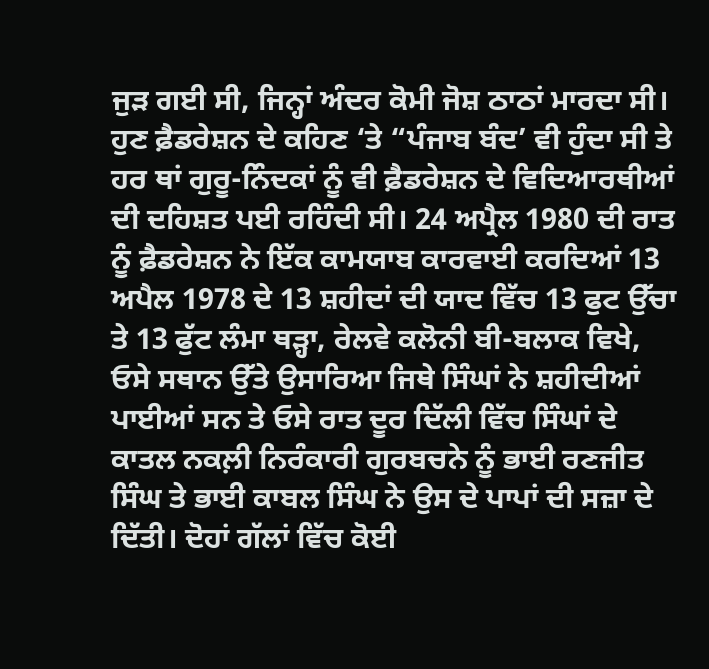ਜੁੜ ਗਈ ਸੀ, ਜਿਨ੍ਹਾਂ ਅੰਦਰ ਕੋਮੀ ਜੋਸ਼ ਠਾਠਾਂ ਮਾਰਦਾ ਸੀ। ਹੁਣ ਫ਼ੈਡਰੇਸ਼ਨ ਦੇ ਕਹਿਣ ‘ਤੇ “ਪੰਜਾਬ ਬੰਦ’ ਵੀ ਹੁੰਦਾ ਸੀ ਤੇ ਹਰ ਥਾਂ ਗੁਰੂ-ਨਿੰਦਕਾਂ ਨੂੰ ਵੀ ਫ਼ੈਡਰੇਸ਼ਨ ਦੇ ਵਿਦਿਆਰਥੀਆਂ ਦੀ ਦਹਿਸ਼ਤ ਪਈ ਰਹਿੰਦੀ ਸੀ। 24 ਅਪ੍ਰੈਲ 1980 ਦੀ ਰਾਤ ਨੂੰ ਫ਼ੈਡਰੇਸ਼ਨ ਨੇ ਇੱਕ ਕਾਮਯਾਬ ਕਾਰਵਾਈ ਕਰਦਿਆਂ 13 ਅਪੈਲ 1978 ਦੇ 13 ਸ਼ਹੀਦਾਂ ਦੀ ਯਾਦ ਵਿੱਚ 13 ਫੁਟ ਉੱਚਾ ਤੇ 13 ਫੁੱਟ ਲੰਮਾ ਥੜ੍ਹਾ, ਰੇਲਵੇ ਕਲੋਨੀ ਬੀ-ਬਲਾਕ ਵਿਖੇ, ਓਸੇ ਸਥਾਨ ਉੱਤੇ ਉਸਾਰਿਆ ਜਿਥੇ ਸਿੰਘਾਂ ਨੇ ਸ਼ਹੀਦੀਆਂ ਪਾਈਆਂ ਸਨ ਤੇ ਓਸੇ ਰਾਤ ਦੂਰ ਦਿੱਲੀ ਵਿੱਚ ਸਿੰਘਾਂ ਦੇ ਕਾਤਲ ਨਕਲ਼ੀ ਨਿਰੰਕਾਰੀ ਗੁਰਬਚਨੇ ਨੂੰ ਭਾਈ ਰਣਜੀਤ ਸਿੰਘ ਤੇ ਭਾਈ ਕਾਬਲ ਸਿੰਘ ਨੇ ਉਸ ਦੇ ਪਾਪਾਂ ਦੀ ਸਜ਼ਾ ਦੇ ਦਿੱਤੀ। ਦੋਹਾਂ ਗੱਲਾਂ ਵਿੱਚ ਕੋਈ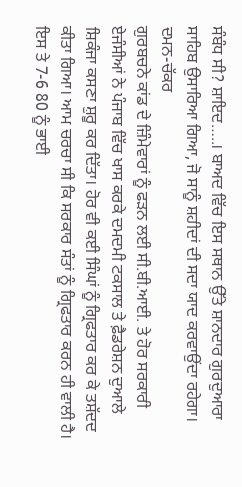ਸੰਬੰਧ ਸੀ? ਸ਼ਾਇਦ…..। ਬਾਅਦ ਵਿੱਚ ਇਸ ਸਥਾਨ ਉੱਤੇ ਸ਼ਾਨਦਾਰ ਗੁਰਦੁਆਰਾ ਸਾਹਿਬ ਉਸਾਰਿਆ ਗਿਆ, ਜੋ ਸਾਨੂੰ ਸ਼ਹੀਦਾਂ ਦੀ ਸਦਾ ਯਾਦ ਕਰਵਾਉਂਦਾ ਰਹੇਗਾ।
ਦਮਨ-ਚੱਕਰ
ਗੁਰਬਚਨੇ ਕਾਂਡ ਦੇ ਜ਼ਿੰਮੇਵਾਰਾਂ ਨੂੰ ਫੜਨ ਲਈ ਸੀ.ਬੀ.ਆਈ. ਤੇ ਹੋਰ ਸਰਕਾਰੀ ਏਜੰਸੀਆਂ ਨੇ ਪੰਜਾਬ ਵਿੱਚ ਖਾਸ ਕਰਕੇ ਦਮਦਮੀ ਟਕਸਾਲ ਤੇ ਫ਼ੈਡਰੇਸ਼ਨ ਦੁਆਲੇ ਸ਼ਿਕੰਜਾ ਕਸਣਾ ਸ਼ੁਰੂ ਕਰ ਦਿੱਤਾ। ਹੋਰ ਵੀ ਕਈ ਸਿੰਘਾਂ ਨੂੰ ਗ੍ਰਿਫਤਾਰ ਕਰ ਕੇ ਤਸ਼ੱਦਦ ਕੀਤਾ ਗਿਆ। ਆਮ ਚਰਚਾ ਸੀ ਕਿ ਸਰਕਾਰ ਸੰਤਾਂ ਨੂੰ ਗ੍ਰਿਫਤਾਰ ਕਰਨ ਹੀ ਵਾਲੀ ਹੈ। ਇਸ ਤੇ 7-6 80 ਨੂੰ ਭਾਈ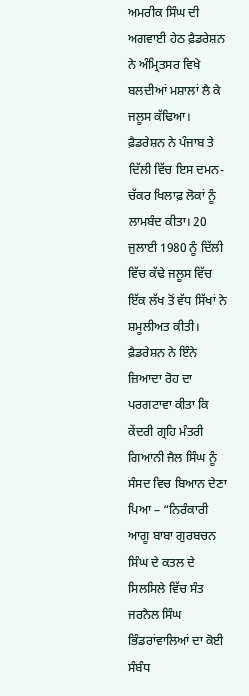ਅਮਰੀਕ ਸਿੰਘ ਦੀ ਅਗਵਾਈ ਹੇਠ ਫ਼ੈਡਰੇਸ਼ਨ ਨੇ ਅੰਮ੍ਰਿਤਸਰ ਵਿਖੇ ਬਲਦੀਆਂ ਮਸ਼ਾਲਾਂ ਲੈ ਕੇ ਜਲੂਸ ਕੱਢਿਆ। ਫ਼ੈਡਰੇਸ਼ਨ ਨੇ ਪੰਜਾਬ ਤੇ ਦਿੱਲੀ ਵਿੱਚ ਇਸ ਦਮਨ-ਚੱਕਰ ਖਿਲਾਫ਼ ਲੋਕਾਂ ਨੂੰ ਲਾਮਬੰਦ ਕੀਤਾ। 20 ਜੁਲਾਈ 1980 ਨੂੰ ਦਿੱਲੀ ਵਿੱਚ ਕੱਢੇ ਜਲੂਸ ਵਿੱਚ ਇੱਕ ਲੱਖ ਤੋਂ ਵੱਧ ਸਿੱਖਾਂ ਨੇ ਸ਼ਮੂਲੀਅਤ ਕੀਤੀ। ਫ਼ੈਡਰੇਸ਼ਨ ਨੇ ਇੰਨੇ ਜ਼ਿਆਦਾ ਰੋਹ ਦਾ ਪਰਗਟਾਵਾ ਕੀਤਾ ਕਿ ਕੇਂਦਰੀ ਗ੍ਰਹਿ ਮੰਤਰੀ ਗਿਆਨੀ ਜੈਲ ਸਿੰਘ ਨੂੰ ਸੰਸਦ ਵਿਚ ਬਿਆਨ ਦੇਣਾ ਪਿਆ – “ਨਿਰੰਕਾਰੀ ਆਗੂ ਬਾਬਾ ਗੁਰਬਚਨ ਸਿੰਘ ਦੇ ਕਤਲ ਦੇ ਸਿਲਸਿਲੇ ਵਿੱਚ ਸੰਤ ਜਰਨੈਲ ਸਿੰਘ ਭਿੰਡਰਾਂਵਾਲਿਆਂ ਦਾ ਕੋਈ ਸੰਬੰਧ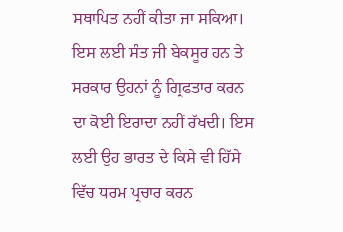ਸਥਾਪਿਤ ਨਹੀਂ ਕੀਤਾ ਜਾ ਸਕਿਆ। ਇਸ ਲਈ ਸੰਤ ਜੀ ਬੇਕਸੂਰ ਹਨ ਤੇ ਸਰਕਾਰ ਉਹਨਾਂ ਨੂੰ ਗ੍ਰਿਫਤਾਰ ਕਰਨ ਦਾ ਕੋਈ ਇਰਾਦਾ ਨਹੀਂ ਰੱਖਦੀ। ਇਸ ਲਈ ਉਹ ਭਾਰਤ ਦੇ ਕਿਸੇ ਵੀ ਹਿੱਸੇ ਵਿੱਚ ਧਰਮ ਪ੍ਰਚਾਰ ਕਰਨ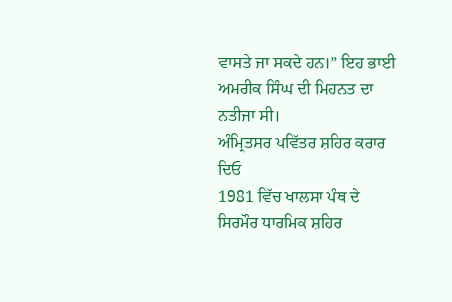ਵਾਸਤੇ ਜਾ ਸਕਦੇ ਹਨ।” ਇਹ ਭਾਈ ਅਮਰੀਕ ਸਿੰਘ ਦੀ ਮਿਹਨਤ ਦਾ ਨਤੀਜਾ ਸੀ।
ਅੰਮ੍ਰਿਤਸਰ ਪਵਿੱਤਰ ਸ਼ਹਿਰ ਕਰਾਰ ਦਿਓ
1981 ਵਿੱਚ ਖਾਲਸਾ ਪੰਥ ਦੇ ਸਿਰਮੌਰ ਧਾਰਮਿਕ ਸ਼ਹਿਰ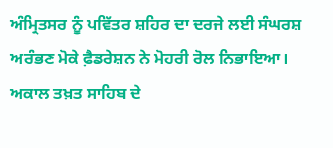ਅੰਮ੍ਰਿਤਸਰ ਨੂੰ ਪਵਿੱਤਰ ਸ਼ਹਿਰ ਦਾ ਦਰਜੇ ਲਈ ਸੰਘਰਸ਼ ਅਰੰਭਣ ਮੋਕੇ ਫ਼ੈਡਰੇਸ਼ਨ ਨੇ ਮੋਹਰੀ ਰੋਲ ਨਿਭਾਇਆ। ਅਕਾਲ ਤਖ਼ਤ ਸਾਹਿਬ ਦੇ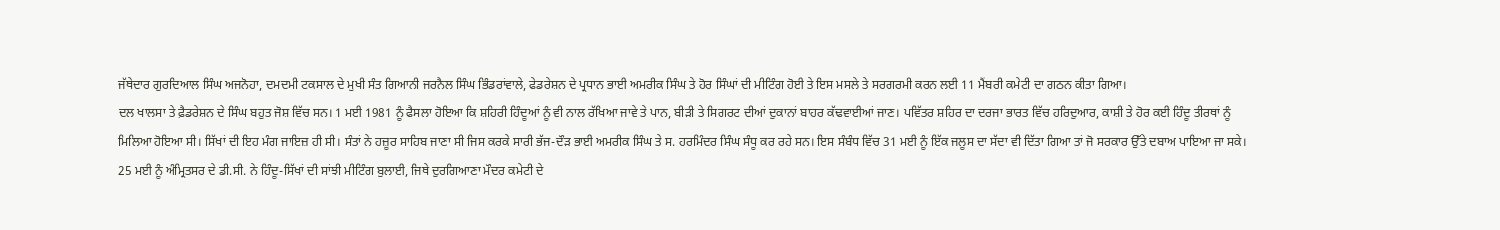ਜੱਥੇਦਾਰ ਗੁਰਦਿਆਲ ਸਿੰਘ ਅਜਨੋਹਾ, ਦਮਦਮੀ ਟਕਸਾਲ ਦੇ ਮੁਖੀ ਸੰਤ ਗਿਆਨੀ ਜਰਨੈਲ ਸਿੰਘ ਭਿੰਡਰਾਂਵਾਲੇ, ਫੇਡਰੇਸ਼ਨ ਦੇ ਪ੍ਰਧਾਨ ਭਾਈ ਅਮਰੀਕ ਸਿੰਘ ਤੇ ਹੋਰ ਸਿੰਘਾਂ ਦੀ ਮੀਟਿੰਗ ਹੋਈ ਤੇ ਇਸ ਮਸਲੇ ਤੇ ਸਰਗਰਮੀ ਕਰਨ ਲਈ 11 ਮੈਂਬਰੀ ਕਮੇਟੀ ਦਾ ਗਠਨ ਕੀਤਾ ਗਿਆ।
ਦਲ ਖਾਲਸਾ ਤੇ ਫ਼ੈਡਰੇਸ਼ਨ ਦੇ ਸਿੰਘ ਬਹੁਤ ਜੋਸ਼ ਵਿੱਚ ਸਨ। 1 ਮਈ 1981 ਨੂੰ ਫੈਸਲਾ ਹੋਇਆ ਕਿ ਸ਼ਹਿਰੀ ਹਿੰਦੂਆਂ ਨੂੰ ਵੀ ਨਾਲ ਰੱਖਿਆ ਜਾਵੇ ਤੇ ਪਾਨ, ਬੀੜੀ ਤੇ ਸਿਗਰਟ ਦੀਆਂ ਦੁਕਾਨਾਂ ਬਾਹਰ ਕੱਢਵਾਈਆਂ ਜਾਣ। ਪਵਿੱਤਰ ਸ਼ਹਿਰ ਦਾ ਦਰਜਾ ਭਾਰਤ ਵਿੱਚ ਹਰਿਦੁਆਰ, ਕਾਸ਼ੀ ਤੇ ਹੋਰ ਕਈ ਹਿੰਦੂ ਤੀਰਥਾਂ ਨੂੰ ਮਿਲਿਆ ਹੋਇਆ ਸੀ। ਸਿੱਖਾਂ ਦੀ ਇਹ ਮੰਗ ਜਾਇਜ਼ ਹੀ ਸੀ। ਸੰਤਾਂ ਨੇ ਹਜ਼ੂਰ ਸਾਹਿਬ ਜਾਣਾ ਸੀ ਜਿਸ ਕਰਕੇ ਸਾਰੀ ਭੱਜ-ਦੌੜ ਭਾਈ ਅਮਰੀਕ ਸਿੰਘ ਤੇ ਸ. ਹਰਮਿੰਦਰ ਸਿੰਘ ਸੰਧੂ ਕਰ ਰਹੇ ਸਨ। ਇਸ ਸੰਬੰਧ ਵਿੱਚ 31 ਮਈ ਨੂੰ ਇੱਕ ਜਲੂਸ ਦਾ ਸੱਦਾ ਵੀ ਦਿੱਤਾ ਗਿਆ ਤਾਂ ਜੋ ਸਰਕਾਰ ਉੱਤੇ ਦਬਾਅ ਪਾਇਆ ਜਾ ਸਕੇ।
25 ਮਈ ਨੂੰ ਅੰਮ੍ਰਿਤਸਰ ਦੇ ਡੀ.ਸੀ. ਨੇ ਹਿੰਦੂ-ਸਿੱਖਾਂ ਦੀ ਸਾਂਝੀ ਮੀਟਿੰਗ ਬੁਲਾਈ, ਜਿਥੇ ਦੁਰਗਿਆਣਾ ਮੌਦਰ ਕਮੇਟੀ ਦੇ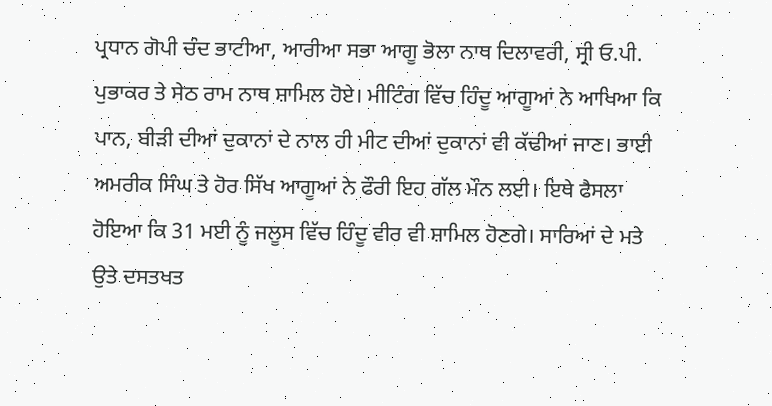ਪ੍ਰਧਾਨ ਗੋਪੀ ਚੰਦ ਭਾਟੀਆ, ਆਰੀਆ ਸਭਾ ਆਗੂ ਭੋਲਾ ਨਾਥ ਦਿਲਾਵਰੀ, ਸ੍ਰੀ ਓ.ਪੀ. ਪੁਭਾਕਰ ਤੇ ਸੇਠ ਰਾਮ ਨਾਥ ਸ਼ਾਮਿਲ ਹੋਏ। ਮੀਟਿੰਗ ਵਿੱਚ ਹਿੰਦੂ ਆਗੂਆਂ ਨੇ ਆਖਿਆ ਕਿ ਪਾਨ, ਬੀੜੀ ਦੀਆਂ ਦੁਕਾਨਾਂ ਦੇ ਨਾਲ ਹੀ ਮੀਟ ਦੀਆਂ ਦੁਕਾਨਾਂ ਵੀ ਕੱਢੀਆਂ ਜਾਣ। ਭਾਈ ਅਮਰੀਕ ਸਿੰਘ ਤੇ ਹੋਰ ਸਿੱਖ ਆਗੂਆਂ ਨੇ ਫੌਰੀ ਇਹ ਗੱਲ ਮੌਨ ਲਈ। ਇਥੇ ਫੈਸਲਾ ਹੋਇਆ ਕਿ 31 ਮਈ ਨੂੰ ਜਲੂਸ ਵਿੱਚ ਹਿੰਦੂ ਵੀਰ ਵੀ ਸ਼ਾਮਿਲ ਹੋਣਗੇ। ਸਾਰਿਆਂ ਦੇ ਮਤੇ ਉਤੇ ਦਸਤਖਤ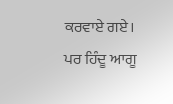ਕਰਵਾਏ ਗਏ।
ਪਰ ਹਿੰਦੂ ਆਗੂ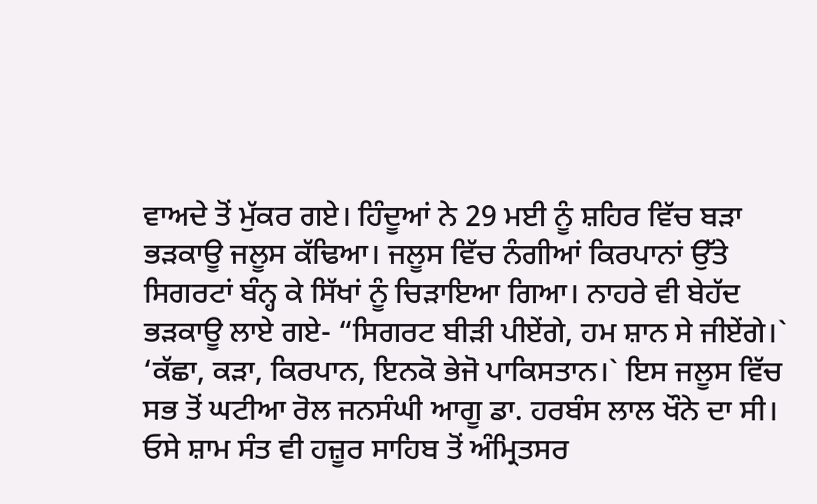ਵਾਅਦੇ ਤੋਂ ਮੁੱਕਰ ਗਏ। ਹਿੰਦੂਆਂ ਨੇ 29 ਮਈ ਨੂੰ ਸ਼ਹਿਰ ਵਿੱਚ ਬੜਾ ਭੜਕਾਊ ਜਲੂਸ ਕੱਢਿਆ। ਜਲੂਸ ਵਿੱਚ ਨੰਗੀਆਂ ਕਿਰਪਾਨਾਂ ਉੱਤੇ ਸਿਗਰਟਾਂ ਬੰਨ੍ਹ ਕੇ ਸਿੱਖਾਂ ਨੂੰ ਚਿੜਾਇਆ ਗਿਆ। ਨਾਹਰੇ ਵੀ ਬੇਹੱਦ ਭੜਕਾਊ ਲਾਏ ਗਏ- “ਸਿਗਰਟ ਬੀੜੀ ਪੀਏਂਗੇ, ਹਮ ਸ਼ਾਨ ਸੇ ਜੀਏਂਗੇ।` ‘ਕੱਛਾ, ਕੜਾ, ਕਿਰਪਾਨ, ਇਨਕੋ ਭੇਜੋ ਪਾਕਿਸਤਾਨ।` ਇਸ ਜਲੂਸ ਵਿੱਚ ਸਭ ਤੋਂ ਘਟੀਆ ਰੋਲ ਜਨਸੰਘੀ ਆਗੂ ਡਾ. ਹਰਬੰਸ ਲਾਲ ਖੌਨੇ ਦਾ ਸੀ।
ਓਸੇ ਸ਼ਾਮ ਸੰਤ ਵੀ ਹਜ਼ੂਰ ਸਾਹਿਬ ਤੋਂ ਅੰਮ੍ਰਿਤਸਰ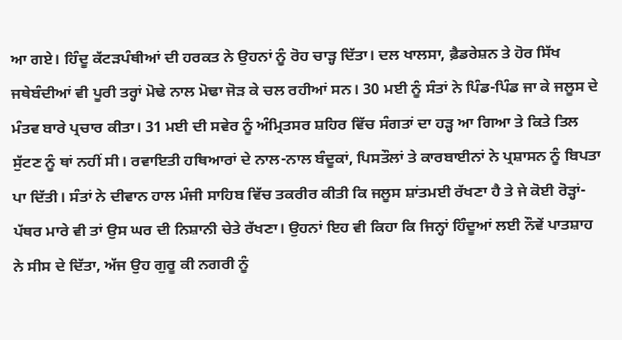ਆ ਗਏ। ਹਿੰਦੂ ਕੱਟੜਪੰਥੀਆਂ ਦੀ ਹਰਕਤ ਨੇ ਉਹਨਾਂ ਨੂੰ ਰੋਹ ਚਾੜ੍ਹ ਦਿੱਤਾ। ਦਲ ਖਾਲਸਾ, ਫ਼ੈਡਰੇਸ਼ਨ ਤੇ ਹੋਰ ਸਿੱਖ ਜਥੇਬੰਦੀਆਂ ਵੀ ਪੂਰੀ ਤਰ੍ਹਾਂ ਮੋਢੇ ਨਾਲ ਮੋਢਾ ਜੋੜ ਕੇ ਚਲ ਰਹੀਆਂ ਸਨ। 30 ਮਈ ਨੂੰ ਸੰਤਾਂ ਨੇ ਪਿੰਡ-ਪਿੰਡ ਜਾ ਕੇ ਜਲੂਸ ਦੇ ਮੰਤਵ ਬਾਰੇ ਪ੍ਰਚਾਰ ਕੀਤਾ। 31 ਮਈ ਦੀ ਸਵੇਰ ਨੂੰ ਅੰਮ੍ਰਿਤਸਰ ਸ਼ਹਿਰ ਵਿੱਚ ਸੰਗਤਾਂ ਦਾ ਹੜ੍ਹ ਆ ਗਿਆ ਤੇ ਕਿਤੇ ਤਿਲ ਸੁੱਟਣ ਨੂੰ ਥਾਂ ਨਹੀਂ ਸੀ। ਰਵਾਇਤੀ ਹਥਿਆਰਾਂ ਦੇ ਨਾਲ-ਨਾਲ ਬੰਦੂਕਾਂ, ਪਿਸਤੌਲਾਂ ਤੇ ਕਾਰਬਾਈਨਾਂ ਨੇ ਪ੍ਰਸ਼ਾਸਨ ਨੂੰ ਬਿਪਤਾ ਪਾ ਦਿੱਤੀ। ਸੰਤਾਂ ਨੇ ਦੀਵਾਨ ਹਾਲ ਮੰਜੀ ਸਾਹਿਬ ਵਿੱਚ ਤਕਰੀਰ ਕੀਤੀ ਕਿ ਜਲੂਸ ਸ਼ਾਂਤਮਈ ਰੱਖਣਾ ਹੈ ਤੇ ਜੇ ਕੋਈ ਰੋੜ੍ਹਾਂ-ਪੱਥਰ ਮਾਰੇ ਵੀ ਤਾਂ ਉਸ ਘਰ ਦੀ ਨਿਸ਼ਾਨੀ ਚੇਤੇ ਰੱਖਣਾ। ਉਹਨਾਂ ਇਹ ਵੀ ਕਿਹਾ ਕਿ ਜਿਨ੍ਹਾਂ ਹਿੰਦੂਆਂ ਲਈ ਨੌਵੇਂ ਪਾਤਸ਼ਾਹ ਨੇ ਸੀਸ ਦੇ ਦਿੱਤਾ, ਅੱਜ ਉਹ ਗੁਰੂ ਕੀ ਨਗਰੀ ਨੂੰ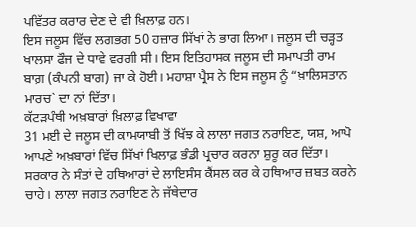ਪਵਿੱਤਰ ਕਰਾਰ ਦੇਣ ਦੇ ਵੀ ਖ਼ਿਲਾਫ਼ ਹਨ।
ਇਸ ਜਲੂਸ ਵਿੱਚ ਲਗਭਗ 50 ਹਜ਼ਾਰ ਸਿੱਖਾਂ ਨੇ ਭਾਗ ਲਿਆ। ਜਲੂਸ ਦੀ ਚੜ੍ਹਤ ਖਾਲਸਾ ਫੌਜ ਦੇ ਧਾਵੇ ਵਰਗੀ ਸੀ। ਇਸ ਇਤਿਹਾਸਕ ਜਲੂਸ ਦੀ ਸਮਾਪਤੀ ਰਾਮ ਬਾਗ਼ (ਕੰਪਨੀ ਬਾਗ) ਜਾ ਕੇ ਹੋਈ। ਮਹਾਸ਼ਾ ਪ੍ਰੈਸ ਨੇ ਇਸ ਜਲੂਸ ਨੂੰ “ਖ਼ਾਲਿਸਤਾਨ ਮਾਰਚ` ਦਾ ਨਾਂ ਦਿੱਤਾ।
ਕੱਟੜਪੰਥੀ ਅਖ਼ਬਾਰਾਂ ਖ਼ਿਲਾਫ਼ ਵਿਖਾਵਾ
31 ਮਈ ਦੇ ਜਲੂਸ ਦੀ ਕਾਮਯਾਬੀ ਤੋਂ ਖਿੱਝ ਕੇ ਲਾਲਾ ਜਗਤ ਨਰਾਇਣ, ਯਸ਼, ਆਪੋ ਆਪਣੇ ਅਖ਼ਬਾਰਾਂ ਵਿੱਚ ਸਿੱਖਾਂ ਖਿਲਾਫ਼ ਭੰਡੀ ਪ੍ਰਚਾਰ ਕਰਨਾ ਸ਼ੁਰੂ ਕਰ ਦਿੱਤਾ। ਸਰਕਾਰ ਨੇ ਸੰਤਾਂ ਦੇ ਹਥਿਆਰਾਂ ਦੇ ਲਾਇਸੰਸ ਕੈਂਸਲ ਕਰ ਕੇ ਹਥਿਆਰ ਜ਼ਬਤ ਕਰਨੇ ਚਾਹੇ। ਲਾਲਾ ਜਗਤ ਨਰਾਇਣ ਨੇ ਜੱਥੇਦਾਰ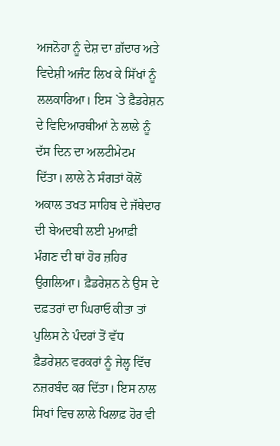ਅਜਨੋਹਾ ਨੂੰ ਦੇਸ਼ ਦਾ ਗ਼ੱਦਾਰ ਅਤੇ ਵਿਦੇਸ਼ੀ ਅਜੰਟ ਲਿਖ ਕੇ ਸਿੱਖਾਂ ਨੂੰ ਲਲਕਾਰਿਆ। ਇਸ `ਤੇ ਫ਼ੈਡਰੇਸ਼ਨ ਦੇ ਵਿਦਿਆਰਥੀਆਂ ਨੇ ਲਾਲੇ ਨੂੰ ਦੱਸ ਦਿਨ ਦਾ ਅਲਟੀਮੇਟਮ ਦਿੱਤਾ। ਲਾਲੇ ਨੇ ਸੰਗਤਾਂ ਕੋਲੋਂ ਅਕਾਲ ਤਖਤ ਸਾਹਿਬ ਦੇ ਜੱਥੇਦਾਰ ਦੀ ਬੇਅਦਬੀ ਲਈ ਮੁਆਫ਼ੀ ਮੰਗਣ ਦੀ ਥਾਂ ਹੋਰ ਜ਼ਹਿਰ ਉਗਲਿਆ। ਫ਼ੈਡਰੇਸ਼ਨ ਨੇ ਉਸ ਦੇ ਦਫ਼ਤਰਾਂ ਦਾ ਘਿਰਾਓ ਕੀਤਾ ਤਾਂ ਪੁਲਿਸ ਨੇ ਪੰਦਰਾਂ ਤੋਂ ਵੱਧ ਫ਼ੈਡਰੇਸ਼ਨ ਵਰਕਰਾਂ ਨੂੰ ਜੇਲ੍ਹ ਵਿੱਚ ਨਜ਼ਰਬੰਦ ਕਰ ਦਿੱਤਾ। ਇਸ ਨਾਲ ਸਿਖਾਂ ਵਿਚ ਲਾਲੇ ਖਿਲਾਫ਼ ਹੋਰ ਵੀ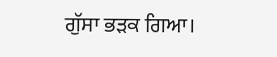ਗੁੱਸਾ ਭੜਕ ਗਿਆ।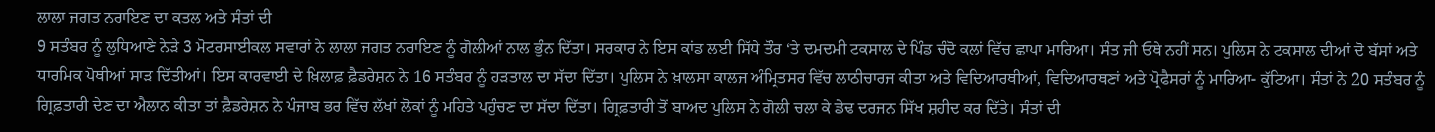ਲਾਲਾ ਜਗਤ ਨਰਾਇਣ ਦਾ ਕਤਲ ਅਤੇ ਸੰਤਾਂ ਦੀ
9 ਸਤੰਬਰ ਨੂੰ ਲੁਧਿਆਣੇ ਨੇੜੇ 3 ਮੋਟਰਸਾਈਕਲ ਸਵਾਰਾਂ ਨੇ ਲਾਲਾ ਜਗਤ ਨਰਾਇਣ ਨੂੰ ਗੋਲੀਆਂ ਨਾਲ ਭੁੰਨ ਦਿੱਤਾ। ਸਰਕਾਰ ਨੇ ਇਸ ਕਾਂਡ ਲਈ ਸਿੱਧੇ ਤੌਰ ‘ਤੇ ਦਮਦਮੀ ਟਕਸਾਲ ਦੇ ਪਿੰਡ ਚੰਦੋ ਕਲਾਂ ਵਿੱਚ ਛਾਪਾ ਮਾਰਿਆ। ਸੰਤ ਜੀ ਓਥੇ ਨਹੀਂ ਸਨ। ਪੁਲਿਸ ਨੇ ਟਕਸਾਲ ਦੀਆਂ ਦੋ ਬੱਸਾਂ ਅਤੇ ਧਾਰਮਿਕ ਪੋਥੀਆਂ ਸਾੜ ਦਿੱਤੀਆਂ। ਇਸ ਕਾਰਵਾਈ ਦੇ ਖ਼ਿਲਾਫ਼ ਫ਼ੈਡਰੇਸ਼ਨ ਨੇ 16 ਸਤੰਬਰ ਨੂੰ ਹੜਤਾਲ ਦਾ ਸੱਦਾ ਦਿੱਤਾ। ਪੁਲਿਸ ਨੇ ਖ਼ਾਲਸਾ ਕਾਲਜ ਅੰਮ੍ਰਿਤਸਰ ਵਿੱਚ ਲਾਠੀਚਾਰਜ ਕੀਤਾ ਅਤੇ ਵਿਦਿਆਰਥੀਆਂ, ਵਿਦਿਆਰਥਣਾਂ ਅਤੇ ਪ੍ਰੋਫੈਸਰਾਂ ਨੂੰ ਮਾਰਿਆ- ਕੁੱਟਿਆ। ਸੰਤਾਂ ਨੇ 20 ਸਤੰਬਰ ਨੂੰ ਗ੍ਰਿਫ਼ਤਾਰੀ ਦੇਣ ਦਾ ਐਲਾਨ ਕੀਤਾ ਤਾਂ ਫ਼ੈਡਰੇਸ਼ਨ ਨੇ ਪੰਜਾਬ ਭਰ ਵਿੱਚ ਲੱਖਾਂ ਲੋਕਾਂ ਨੂੰ ਮਹਿਤੇ ਪਹੁੰਚਣ ਦਾ ਸੱਦਾ ਦਿੱਤਾ। ਗ੍ਰਿਫ਼ਤਾਰੀ ਤੋਂ ਬਾਅਦ ਪੁਲਿਸ ਨੇ ਗੋਲੀ ਚਲਾ ਕੇ ਡੇਢ ਦਰਜਨ ਸਿੱਖ ਸ਼ਹੀਦ ਕਰ ਦਿੱਤੇ। ਸੰਤਾਂ ਦੀ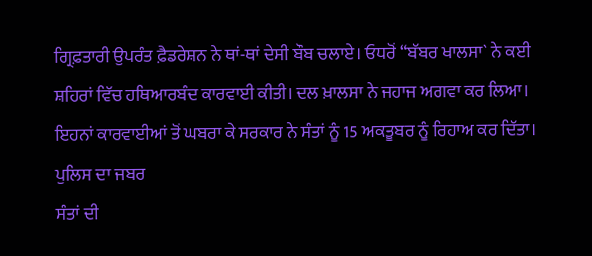ਗ੍ਰਿਫ਼ਤਾਰੀ ਉਪਰੰਤ ਫ਼ੈਡਰੇਸ਼ਨ ਨੇ ਥਾਂ-ਥਾਂ ਦੇਸੀ ਬੌਬ ਚਲਾਏ। ਓਧਰੋਂ “ਬੱਬਰ ਖਾਲਸਾ` ਨੇ ਕਈ ਸ਼ਹਿਰਾਂ ਵਿੱਚ ਹਥਿਆਰਬੰਦ ਕਾਰਵਾਈ ਕੀਤੀ। ਦਲ ਖ਼ਾਲਸਾ ਨੇ ਜਹਾਜ ਅਗਵਾ ਕਰ ਲਿਆ। ਇਹਨਾਂ ਕਾਰਵਾਈਆਂ ਤੋਂ ਘਬਰਾ ਕੇ ਸਰਕਾਰ ਨੇ ਸੰਤਾਂ ਨੂੰ 15 ਅਕਤੂਬਰ ਨੂੰ ਰਿਹਾਅ ਕਰ ਦਿੱਤਾ।
ਪੁਲਿਸ ਦਾ ਜਬਰ
ਸੰਤਾਂ ਦੀ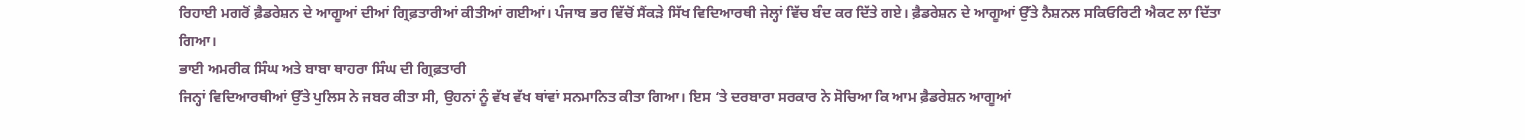ਰਿਹਾਈ ਮਗਰੋਂ ਫ਼ੈਡਰੇਸ਼ਨ ਦੇ ਆਗੂਆਂ ਦੀਆਂ ਗ੍ਰਿਫ਼ਤਾਰੀਆਂ ਕੀਤੀਆਂ ਗਈਆਂ। ਪੰਜਾਬ ਭਰ ਵਿੱਚੋਂ ਸੈਂਕੜੇ ਸਿੱਖ ਵਿਦਿਆਰਥੀ ਜੇਲ੍ਹਾਂ ਵਿੱਚ ਬੰਦ ਕਰ ਦਿੱਤੇ ਗਏ। ਫ਼ੈਡਰੇਸ਼ਨ ਦੇ ਆਗੂਆਂ ਉੱਤੇ ਨੈਸ਼ਨਲ ਸਕਿਓਰਿਟੀ ਐਕਟ ਲਾ ਦਿੱਤਾ ਗਿਆ।
ਭਾਈ ਅਮਰੀਕ ਸਿੰਘ ਅਤੇ ਬਾਬਾ ਥਾਹਰਾ ਸਿੰਘ ਦੀ ਗ੍ਰਿਫ਼ਤਾਰੀ
ਜਿਨ੍ਹਾਂ ਵਿਦਿਆਰਥੀਆਂ ਉੱਤੇ ਪੁਲਿਸ ਨੇ ਜਬਰ ਕੀਤਾ ਸੀ, ਉਹਨਾਂ ਨੂੰ ਵੱਖ ਵੱਖ ਥਾਂਵਾਂ ਸਨਮਾਨਿਤ ਕੀਤਾ ਗਿਆ। ਇਸ ‘ਤੇ ਦਰਬਾਰਾ ਸਰਕਾਰ ਨੇ ਸੋਚਿਆ ਕਿ ਆਮ ਫ਼ੈਡਰੇਸ਼ਨ ਆਗੂਆਂ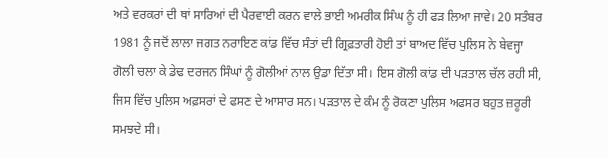ਅਤੇ ਵਰਕਰਾਂ ਦੀ ਥਾਂ ਸਾਰਿਆਂ ਦੀ ਪੈਰਵਾਈ ਕਰਨ ਵਾਲੇ ਭਾਈ ਅਮਰੀਕ ਸਿੰਘ ਨੂੰ ਹੀ ਫੜ ਲਿਆ ਜਾਵੇ। 20 ਸਤੰਬਰ 1981 ਨੂੰ ਜਦੋਂ ਲਾਲਾ ਜਗਤ ਨਰਾਇਣ ਕਾਂਡ ਵਿੱਚ ਸੰਤਾਂ ਦੀ ਗ੍ਰਿਫ਼ਤਾਰੀ ਹੋਈ ਤਾਂ ਬਾਅਦ ਵਿੱਚ ਪੁਲਿਸ ਨੇ ਬੇਵਜ੍ਹਾ ਗੋਲੀ ਚਲਾ ਕੇ ਡੇਢ ਦਰਜਨ ਸਿੰਘਾਂ ਨੂੰ ਗੋਲੀਆਂ ਨਾਲ ਉਡਾ ਦਿੱਤਾ ਸੀ। ਇਸ ਗੋਲੀ ਕਾਂਡ ਦੀ ਪੜਤਾਲ ਚੱਲ ਰਹੀ ਸੀ, ਜਿਸ ਵਿੱਚ ਪੁਲਿਸ ਅਫ਼ਸਰਾਂ ਦੇ ਫਸਣ ਦੇ ਆਸਾਰ ਸਨ। ਪੜਤਾਲ ਦੇ ਕੰਮ ਨੂੰ ਰੋਕਣਾ ਪੁਲਿਸ ਅਫਸਰ ਬਹੁਤ ਜ਼ਰੂਰੀ ਸਮਝਦੇ ਸੀ।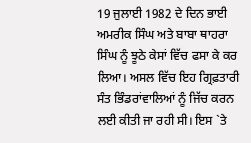19 ਜੁਲਾਈ 1982 ਦੇ ਦਿਨ ਭਾਈ ਅਮਰੀਕ ਸਿੰਘ ਅਤੇ ਬਾਬਾ ਥਾਹਰਾ ਸਿੰਘ ਨੂੰ ਝੂਠੇ ਕੇਸਾਂ ਵਿੱਚ ਫਸਾ ਕੇ ਕਰ ਲਿਆ। ਅਸਲ ਵਿੱਚ ਇਹ ਗ੍ਰਿਫ਼ਤਾਰੀ ਸੰਤ ਭਿੰਡਰਾਂਵਾਲਿਆਂ ਨੂੰ ਜਿੱਚ ਕਰਨ ਲਈ ਕੀਤੀ ਜਾ ਰਹੀ ਸੀ। ਇਸ `ਤੇ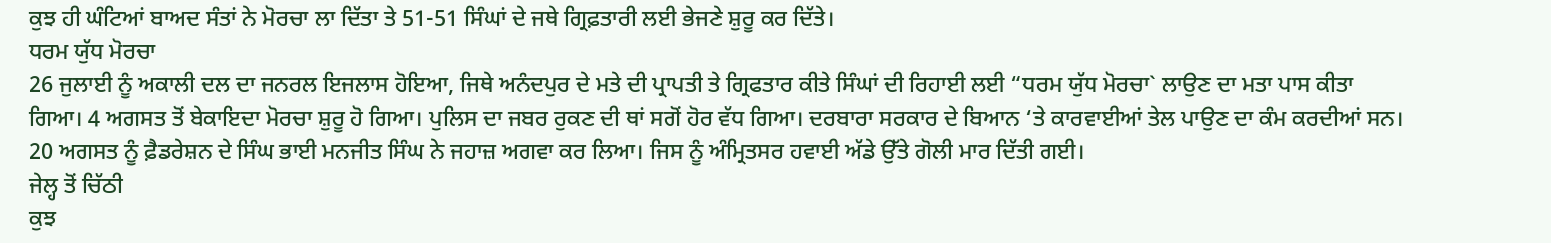ਕੁਝ ਹੀ ਘੰਟਿਆਂ ਬਾਅਦ ਸੰਤਾਂ ਨੇ ਮੋਰਚਾ ਲਾ ਦਿੱਤਾ ਤੇ 51-51 ਸਿੰਘਾਂ ਦੇ ਜਥੇ ਗ੍ਰਿਫ਼ਤਾਰੀ ਲਈ ਭੇਜਣੇ ਸ਼ੁਰੂ ਕਰ ਦਿੱਤੇ।
ਧਰਮ ਯੁੱਧ ਮੋਰਚਾ
26 ਜੁਲਾਈ ਨੂੰ ਅਕਾਲੀ ਦਲ ਦਾ ਜਨਰਲ ਇਜਲਾਸ ਹੋਇਆ, ਜਿਥੇ ਅਨੰਦਪੁਰ ਦੇ ਮਤੇ ਦੀ ਪ੍ਰਾਪਤੀ ਤੇ ਗ੍ਰਿਫਤਾਰ ਕੀਤੇ ਸਿੰਘਾਂ ਦੀ ਰਿਹਾਈ ਲਈ “ਧਰਮ ਯੁੱਧ ਮੋਰਚਾ` ਲਾਉਣ ਦਾ ਮਤਾ ਪਾਸ ਕੀਤਾ ਗਿਆ। 4 ਅਗਸਤ ਤੋਂ ਬੇਕਾਇਦਾ ਮੋਰਚਾ ਸ਼ੁਰੂ ਹੋ ਗਿਆ। ਪੁਲਿਸ ਦਾ ਜਬਰ ਰੁਕਣ ਦੀ ਥਾਂ ਸਗੋਂ ਹੋਰ ਵੱਧ ਗਿਆ। ਦਰਬਾਰਾ ਸਰਕਾਰ ਦੇ ਬਿਆਨ ‘ਤੇ ਕਾਰਵਾਈਆਂ ਤੇਲ ਪਾਉਣ ਦਾ ਕੰਮ ਕਰਦੀਆਂ ਸਨ। 20 ਅਗਸਤ ਨੂੰ ਫ਼ੈਡਰੇਸ਼ਨ ਦੇ ਸਿੰਘ ਭਾਈ ਮਨਜੀਤ ਸਿੰਘ ਨੇ ਜਹਾਜ਼ ਅਗਵਾ ਕਰ ਲਿਆ। ਜਿਸ ਨੂੰ ਅੰਮ੍ਰਿਤਸਰ ਹਵਾਈ ਅੱਡੇ ਉੱਤੇ ਗੋਲੀ ਮਾਰ ਦਿੱਤੀ ਗਈ।
ਜੇਲ੍ਹ ਤੋਂ ਚਿੱਠੀ
ਕੁਝ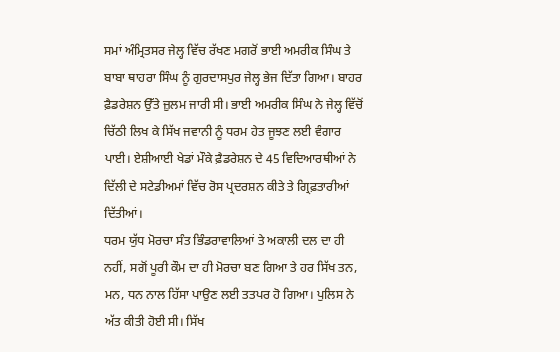ਸਮਾਂ ਅੰਮ੍ਰਿਤਸਰ ਜੇਲ੍ਹ ਵਿੱਚ ਰੱਖਣ ਮਗਰੋਂ ਭਾਈ ਅਮਰੀਕ ਸਿੰਘ ਤੇ ਬਾਬਾ ਥਾਹਰਾ ਸਿੰਘ ਨੂੰ ਗੁਰਦਾਸਪੁਰ ਜੇਲ੍ਹ ਭੇਜ ਦਿੱਤਾ ਗਿਆ। ਬਾਹਰ ਫ਼ੈਡਰੇਸ਼ਨ ਉੱਤੇ ਜ਼ੁਲਮ ਜਾਰੀ ਸੀ। ਭਾਈ ਅਮਰੀਕ ਸਿੰਘ ਨੇ ਜੇਲ੍ਹ ਵਿੱਚੋਂ ਚਿੱਠੀ ਲਿਖ ਕੇ ਸਿੱਖ ਜਵਾਨੀ ਨੂੰ ਧਰਮ ਹੇਤ ਜੂਝਣ ਲਈ ਵੰਗਾਰ ਪਾਈ। ਏਸ਼ੀਆਈ ਖੇਡਾਂ ਮੌਕੇ ਫ਼ੈਡਰੇਸ਼ਨ ਦੇ 45 ਵਿਦਿਆਰਥੀਆਂ ਨੇ ਦਿੱਲੀ ਦੇ ਸਟੇਡੀਅਮਾਂ ਵਿੱਚ ਰੋਸ ਪ੍ਰਦਰਸ਼ਨ ਕੀਤੇ ਤੇ ਗ੍ਰਿਫ਼ਤਾਰੀਆਂ ਦਿੱਤੀਆਂ।
ਧਰਮ ਯੁੱਧ ਮੋਰਚਾ ਸੰਤ ਭਿੰਡਰਾਵਾਲਿਆਂ ਤੇ ਅਕਾਲੀ ਦਲ ਦਾ ਹੀ ਨਹੀਂ, ਸਗੋਂ ਪੂਰੀ ਕੌਮ ਦਾ ਹੀ ਮੋਰਚਾ ਬਣ ਗਿਆ ਤੇ ਹਰ ਸਿੱਖ ਤਨ, ਮਨ, ਧਨ ਨਾਲ ਹਿੱਸਾ ਪਾਉਣ ਲਈ ਤਤਪਰ ਹੋ ਗਿਆ। ਪੁਲਿਸ ਨੇ ਅੱਤ ਕੀਤੀ ਹੋਈ ਸੀ। ਸਿੱਖ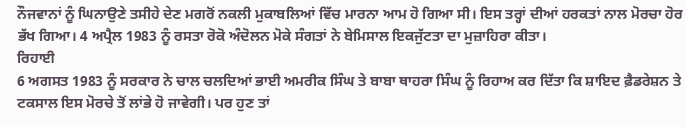ਨੌਜਵਾਨਾਂ ਨੂੰ ਘਿਨਾਉਣੇ ਤਸੀਹੇ ਦੇਣ ਮਗਰੋਂ ਨਕਲੀ ਮੁਕਾਬਲਿਆਂ ਵਿੱਚ ਮਾਰਨਾ ਆਮ ਹੋ ਗਿਆ ਸੀ। ਇਸ ਤਰ੍ਹਾਂ ਦੀਆਂ ਹਰਕਤਾਂ ਨਾਲ ਮੋਰਚਾ ਹੋਰ ਭੱਖ ਗਿਆ। 4 ਅਪ੍ਰੈਲ 1983 ਨੂੰ ਰਸਤਾ ਰੋਕੋ ਅੰਦੋਲਨ ਮੋਕੇ ਸੰਗਤਾਂ ਨੇ ਬੇਮਿਸਾਲ ਇਕਜੁੱਟਤਾ ਦਾ ਮੁਜ਼ਾਹਿਰਾ ਕੀਤਾ।
ਰਿਹਾਈ
6 ਅਗਸਤ 1983 ਨੂੰ ਸਰਕਾਰ ਨੇ ਚਾਲ ਚਲਦਿਆਂ ਭਾਈ ਅਮਰੀਕ ਸਿੰਘ ਤੇ ਬਾਬਾ ਥਾਹਰਾ ਸਿੰਘ ਨੂੰ ਰਿਹਾਅ ਕਰ ਦਿੱਤਾ ਕਿ ਸ਼ਾਇਦ ਫ਼ੈਡਰੇਸ਼ਨ ਤੇ ਟਕਸਾਲ ਇਸ ਮੋਰਚੇ ਤੋਂ ਲਾਂਭੇ ਹੋ ਜਾਵੇਗੀ। ਪਰ ਹੁਣ ਤਾਂ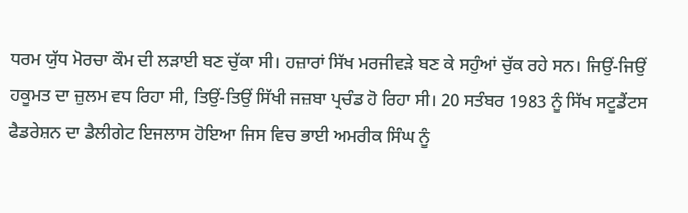ਧਰਮ ਯੁੱਧ ਮੋਰਚਾ ਕੌਮ ਦੀ ਲੜਾਈ ਬਣ ਚੁੱਕਾ ਸੀ। ਹਜ਼ਾਰਾਂ ਸਿੱਖ ਮਰਜੀਵੜੇ ਬਣ ਕੇ ਸਹੁੰਆਂ ਚੁੱਕ ਰਹੇ ਸਨ। ਜਿਉਂ-ਜਿਉਂ ਹਕੂਮਤ ਦਾ ਜ਼ੁਲਮ ਵਧ ਰਿਹਾ ਸੀ, ਤਿਉਂ-ਤਿਉਂ ਸਿੱਖੀ ਜਜ਼ਬਾ ਪ੍ਰਚੰਡ ਹੋ ਰਿਹਾ ਸੀ। 20 ਸਤੰਬਰ 1983 ਨੂੰ ਸਿੱਖ ਸਟੂਡੈਂਟਸ ਫੈਡਰੇਸ਼ਨ ਦਾ ਡੈਲੀਗੇਟ ਇਜਲਾਸ ਹੋਇਆ ਜਿਸ ਵਿਚ ਭਾਈ ਅਮਰੀਕ ਸਿੰਘ ਨੂੰ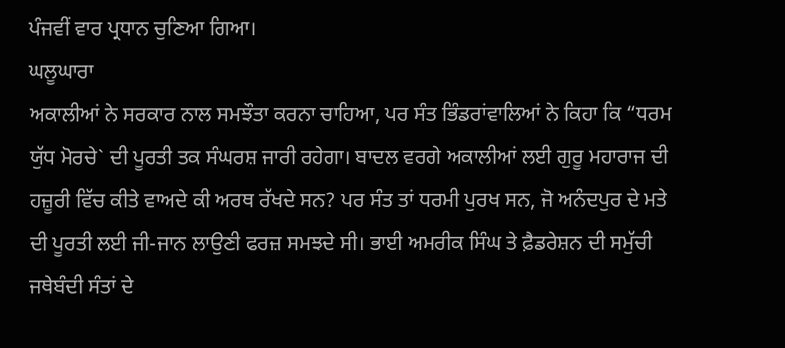ਪੰਜਵੀਂ ਵਾਰ ਪ੍ਰਧਾਨ ਚੁਣਿਆ ਗਿਆ।
ਘਲੂਘਾਰਾ
ਅਕਾਲੀਆਂ ਨੇ ਸਰਕਾਰ ਨਾਲ ਸਮਝੌਤਾ ਕਰਨਾ ਚਾਹਿਆ, ਪਰ ਸੰਤ ਭਿੰਡਰਾਂਵਾਲਿਆਂ ਨੇ ਕਿਹਾ ਕਿ “ਧਰਮ ਯੁੱਧ ਮੋਰਚੇ` ਦੀ ਪੂਰਤੀ ਤਕ ਸੰਘਰਸ਼ ਜਾਰੀ ਰਹੇਗਾ। ਬਾਦਲ ਵਰਗੇ ਅਕਾਲੀਆਂ ਲਈ ਗੁਰੂ ਮਹਾਰਾਜ ਦੀ ਹਜ਼ੂਰੀ ਵਿੱਚ ਕੀਤੇ ਵਾਅਦੇ ਕੀ ਅਰਥ ਰੱਖਦੇ ਸਨ? ਪਰ ਸੰਤ ਤਾਂ ਧਰਮੀ ਪੁਰਖ ਸਨ, ਜੋ ਅਨੰਦਪੁਰ ਦੇ ਮਤੇ ਦੀ ਪੂਰਤੀ ਲਈ ਜੀ-ਜਾਨ ਲਾਉਣੀ ਫਰਜ਼ ਸਮਝਦੇ ਸੀ। ਭਾਈ ਅਮਰੀਕ ਸਿੰਘ ਤੇ ਫ਼ੈਡਰੇਸ਼ਨ ਦੀ ਸਮੁੱਚੀ ਜਥੇਬੰਦੀ ਸੰਤਾਂ ਦੇ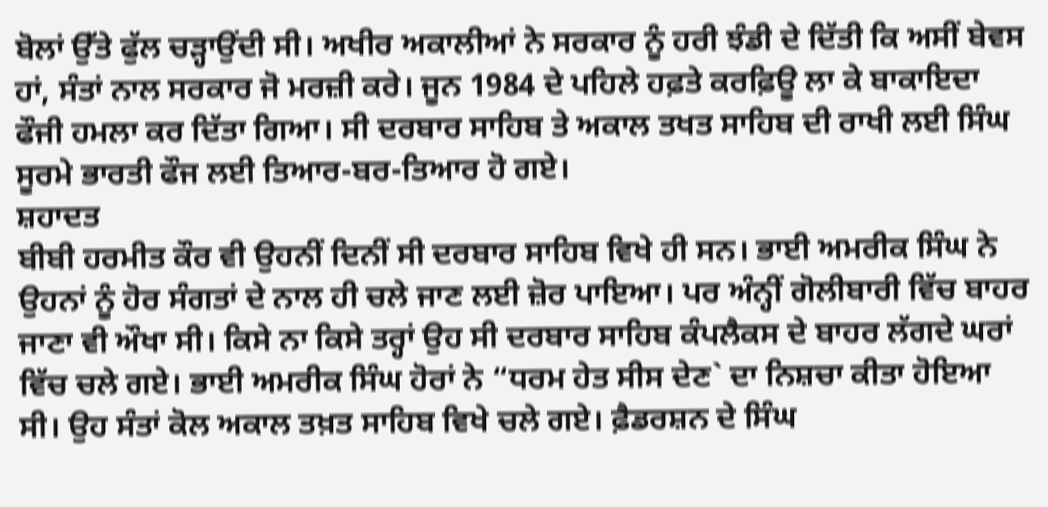ਬੋਲਾਂ ਉੱਤੇ ਫੁੱਲ ਚੜ੍ਹਾਉਂਦੀ ਸੀ। ਅਖੀਰ ਅਕਾਲੀਆਂ ਨੇ ਸਰਕਾਰ ਨੂੰ ਹਰੀ ਝੰਡੀ ਦੇ ਦਿੱਤੀ ਕਿ ਅਸੀਂ ਬੇਵਸ ਹਾਂ, ਸੰਤਾਂ ਨਾਲ ਸਰਕਾਰ ਜੋ ਮਰਜ਼ੀ ਕਰੇ। ਜੂਨ 1984 ਦੇ ਪਹਿਲੇ ਹਫ਼ਤੇ ਕਰਫ਼ਿਊ ਲਾ ਕੇ ਬਾਕਾਇਦਾ ਫੌਜੀ ਹਮਲਾ ਕਰ ਦਿੱਤਾ ਗਿਆ। ਸੀ ਦਰਬਾਰ ਸਾਹਿਬ ਤੇ ਅਕਾਲ ਤਖਤ ਸਾਹਿਬ ਦੀ ਰਾਖੀ ਲਈ ਸਿੰਘ ਸੂਰਮੇ ਭਾਰਤੀ ਫੌਜ ਲਈ ਤਿਆਰ-ਬਰ-ਤਿਆਰ ਹੋ ਗਏ।
ਸ਼ਹਾਦਤ
ਬੀਬੀ ਹਰਮੀਤ ਕੌਰ ਵੀ ਉਹਨੀਂ ਦਿਨੀਂ ਸੀ ਦਰਬਾਰ ਸਾਹਿਬ ਵਿਖੇ ਹੀ ਸਨ। ਭਾਈ ਅਮਰੀਕ ਸਿੰਘ ਨੇ ਉਹਨਾਂ ਨੂੰ ਹੋਰ ਸੰਗਤਾਂ ਦੇ ਨਾਲ ਹੀ ਚਲੇ ਜਾਣ ਲਈ ਜ਼ੋਰ ਪਾਇਆ। ਪਰ ਅੰਨ੍ਹੀਂ ਗੋਲੀਬਾਰੀ ਵਿੱਚ ਬਾਹਰ ਜਾਣਾ ਵੀ ਔਖਾ ਸੀ। ਕਿਸੇ ਨਾ ਕਿਸੇ ਤਰ੍ਹਾਂ ਉਹ ਸੀ ਦਰਬਾਰ ਸਾਹਿਬ ਕੰਪਲੈਕਸ ਦੇ ਬਾਹਰ ਲੱਗਦੇ ਘਰਾਂ ਵਿੱਚ ਚਲੇ ਗਏ। ਭਾਈ ਅਮਰੀਕ ਸਿੰਘ ਹੋਰਾਂ ਨੇ “ਧਰਮ ਹੇਤ ਸੀਸ ਦੇਣ` ਦਾ ਨਿਸ਼ਚਾ ਕੀਤਾ ਹੋਇਆ ਸੀ। ਉਹ ਸੰਤਾਂ ਕੋਲ ਅਕਾਲ ਤਖ਼ਤ ਸਾਹਿਬ ਵਿਖੇ ਚਲੇ ਗਏ। ਫ਼ੈਡਰਸ਼ਨ ਦੇ ਸਿੰਘ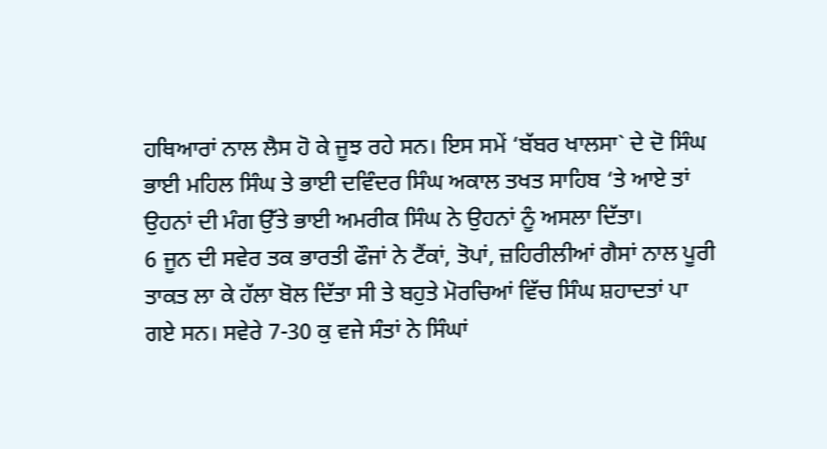ਹਥਿਆਰਾਂ ਨਾਲ ਲੈਸ ਹੋ ਕੇ ਜੂਝ ਰਹੇ ਸਨ। ਇਸ ਸਮੇਂ ‘ਬੱਬਰ ਖਾਲਸਾ` ਦੇ ਦੋ ਸਿੰਘ ਭਾਈ ਮਹਿਲ ਸਿੰਘ ਤੇ ਭਾਈ ਦਵਿੰਦਰ ਸਿੰਘ ਅਕਾਲ ਤਖਤ ਸਾਹਿਬ ‘ਤੇ ਆਏ ਤਾਂ ਉਹਨਾਂ ਦੀ ਮੰਗ ਉੱਤੇ ਭਾਈ ਅਮਰੀਕ ਸਿੰਘ ਨੇ ਉਹਨਾਂ ਨੂੰ ਅਸਲਾ ਦਿੱਤਾ।
6 ਜੂਨ ਦੀ ਸਵੇਰ ਤਕ ਭਾਰਤੀ ਫੌਜਾਂ ਨੇ ਟੈਂਕਾਂ, ਤੋਪਾਂ, ਜ਼ਹਿਰੀਲੀਆਂ ਗੈਸਾਂ ਨਾਲ ਪੂਰੀ ਤਾਕਤ ਲਾ ਕੇ ਹੱਲਾ ਬੋਲ ਦਿੱਤਾ ਸੀ ਤੇ ਬਹੁਤੇ ਮੋਰਚਿਆਂ ਵਿੱਚ ਸਿੰਘ ਸ਼ਹਾਦਤਾਂ ਪਾ ਗਏ ਸਨ। ਸਵੇਰੇ 7-30 ਕੁ ਵਜੇ ਸੰਤਾਂ ਨੇ ਸਿੰਘਾਂ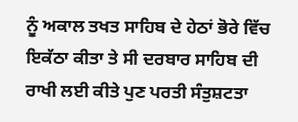ਨੂੰ ਅਕਾਲ ਤਖਤ ਸਾਹਿਬ ਦੇ ਹੇਠਾਂ ਭੋਰੇ ਵਿੱਚ ਇਕੱਠਾ ਕੀਤਾ ਤੇ ਸੀ ਦਰਬਾਰ ਸਾਹਿਬ ਦੀ ਰਾਖੀ ਲਈ ਕੀਤੇ ਪੁਣ ਪਰਤੀ ਸੰਤੁਸ਼ਟਤਾ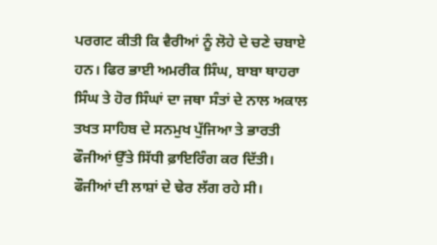ਪਰਗਟ ਕੀਤੀ ਕਿ ਵੈਰੀਆਂ ਨੂੰ ਲੋਹੇ ਦੇ ਚਣੇ ਚਬਾਏ ਹਨ। ਫਿਰ ਭਾਈ ਅਮਰੀਕ ਸਿੰਘ, ਬਾਬਾ ਥਾਹਰਾ ਸਿੰਘ ਤੇ ਹੋਰ ਸਿੰਘਾਂ ਦਾ ਜਥਾ ਸੰਤਾਂ ਦੇ ਨਾਲ ਅਕਾਲ ਤਖਤ ਸਾਹਿਬ ਦੇ ਸਨਮੁਖ ਪੁੱਜਿਆ ਤੇ ਭਾਰਤੀ ਫੌਜੀਆਂ ਉੱਤੇ ਸਿੱਧੀ ਫ਼ਾਇਰਿੰਗ ਕਰ ਦਿੱਤੀ। ਫੌਜੀਆਂ ਦੀ ਲਾਸ਼ਾਂ ਦੇ ਢੇਰ ਲੱਗ ਰਹੇ ਸੀ।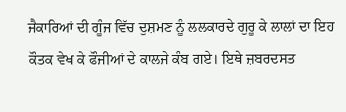ਜੈਕਾਰਿਆਂ ਦੀ ਗੂੰਜ ਵਿੱਚ ਦੁਸ਼ਮਣ ਨੂੰ ਲਲਕਾਰਦੇ ਗੁਰੂ ਕੇ ਲਾਲਾਂ ਦਾ ਇਹ ਕੌਤਕ ਵੇਖ ਕੇ ਫੌਜੀਆਂ ਦੇ ਕਾਲਜੇ ਕੰਬ ਗਏ। ਇਥੇ ਜ਼ਬਰਦਸਤ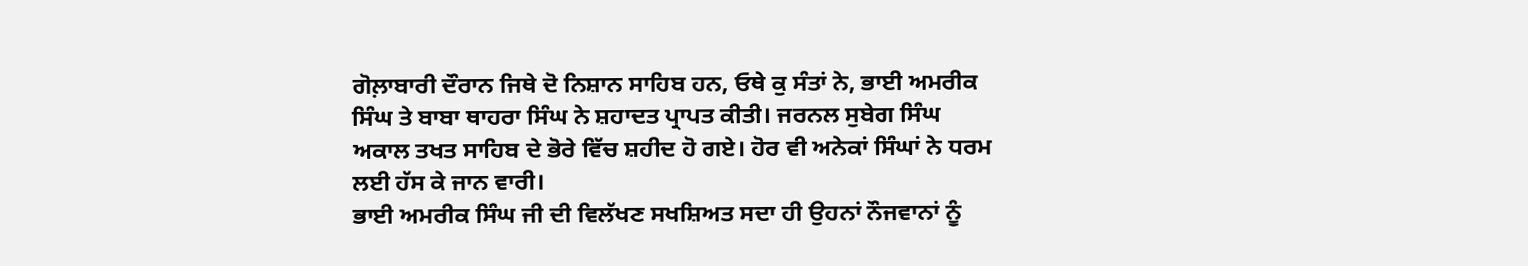ਗੋਲ਼ਾਬਾਰੀ ਦੌਰਾਨ ਜਿਥੇ ਦੋ ਨਿਸ਼ਾਨ ਸਾਹਿਬ ਹਨ, ਓਥੇ ਕੁ ਸੰਤਾਂ ਨੇ, ਭਾਈ ਅਮਰੀਕ ਸਿੰਘ ਤੇ ਬਾਬਾ ਥਾਹਰਾ ਸਿੰਘ ਨੇ ਸ਼ਹਾਦਤ ਪ੍ਰਾਪਤ ਕੀਤੀ। ਜਰਨਲ ਸੁਬੇਗ ਸਿੰਘ ਅਕਾਲ ਤਖਤ ਸਾਹਿਬ ਦੇ ਭੋਰੇ ਵਿੱਚ ਸ਼ਹੀਦ ਹੋ ਗਏ। ਹੋਰ ਵੀ ਅਨੇਕਾਂ ਸਿੰਘਾਂ ਨੇ ਧਰਮ ਲਈ ਹੱਸ ਕੇ ਜਾਨ ਵਾਰੀ।
ਭਾਈ ਅਮਰੀਕ ਸਿੰਘ ਜੀ ਦੀ ਵਿਲੱਖਣ ਸਖਸ਼ਿਅਤ ਸਦਾ ਹੀ ਉਹਨਾਂ ਨੌਜਵਾਨਾਂ ਨੂੰ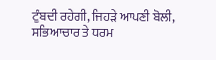ਟੁੰਬਦੀ ਰਹੇਗੀ, ਜਿਹੜੇ ਆਪਣੀ ਬੋਲੀ, ਸਭਿਆਚਾਰ ਤੇ ਧਰਮ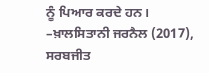ਨੂੰ ਪਿਆਰ ਕਰਦੇ ਹਨ।
–ਖ਼ਾਲਸਿਤਾਨੀ ਜਰਨੈਲ (2017), ਸਰਬਜੀਤ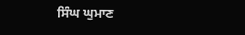ਸਿੰਘ ਘੁਮਾਣ